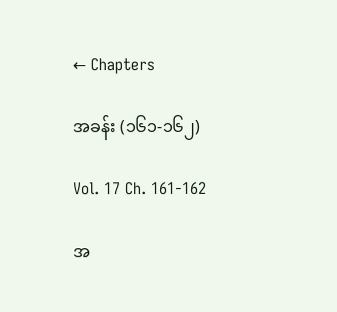← Chapters

အခန်း (၁၆၁-၁၆၂)

Vol. 17 Ch. 161-162

အ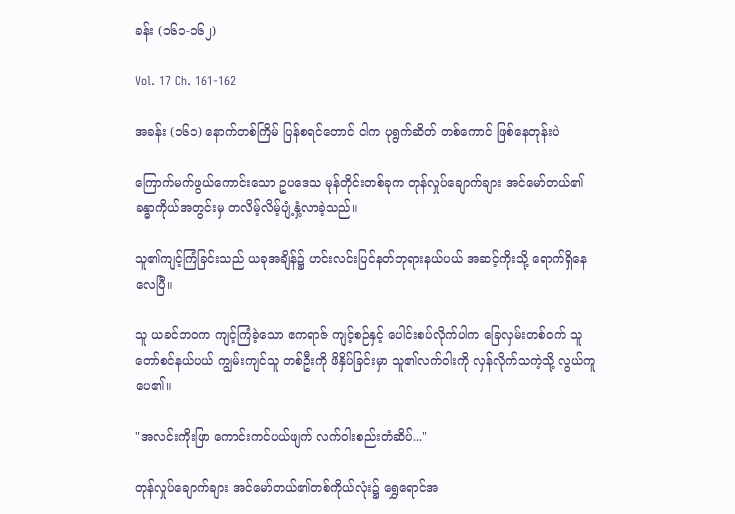ခန်း (၁၆၁-၁၆၂)

Vol. 17 Ch. 161-162

အခန်း (၁၆၁) နောက်တစ်ကြိမ် ပြန်စရင်တောင် ငါက ပုရွက်ဆိတ် တစ်ကောင် ဖြစ်နေတုန်းပဲ

ကြောက်မက်ဖွယ်ကောင်းသော ဥပဒေသ မုန်တိုင်းတစ်ခုက တုန်လှုပ်ချောက်ချား အင်မော်တယ်၏ခန္ဓာကိုယ်အတွင်းမှ တလိမ့်လိမ့်ပျံ့နှံ့လာခဲ့သည်။

သူ၏ကျင့်ကြံခြင်းသည် ယခုအချိန်၌ ဟင်းလင်းပြင်နတ်ဘုရားနယ်ပယ် အဆင့်ကိုးသို့ ရောက်ရှိနေလေပြီ။

သူ ယခင်ဘဝက ကျင့်ကြံခဲ့သော ဧကရာဇ် ကျင့်စဉ်နှင့် ပေါင်းစပ်လိုက်ပါက ခြေလှမ်းတစ်ဝက် သူတော်စင်နယ်ပယ် ကျွမ်းကျင်သူ တစ်ဦးကို ဖိနှိပ်ခြင်းမှာ သူ၏လက်ဝါးကို လှန်လိုက်သကဲ့သို့ လွယ်ကူပေ၏။

"အလင်းကိုးဖြာ ကောင်းကင်ပယ်ဖျက် လက်ဝါးစည်းတံဆိပ်..."

တုန်လှုပ်ချောက်ချား အင်မော်တယ်၏တစ်ကိုယ်လုံး၌ ရွှေရောင်အ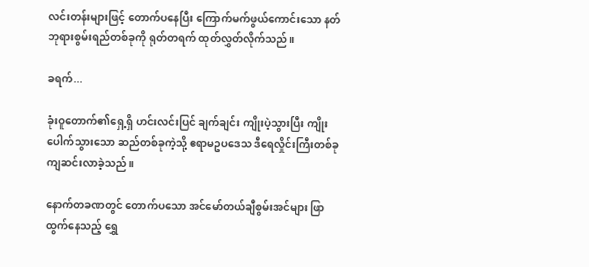လင်းတန်းများဖြင့် တောက်ပနေပြီး ကြောက်မက်ဖွယ်ကောင်းသော နတ်ဘုရားစွမ်းရည်တစ်ခုကို ရုတ်တရက် ထုတ်လွှတ်လိုက်သည်။

ခရက်...

ခုံးဝူတောက်၏ရှေ့ရှိ ဟင်းလင်းပြင် ချက်ချင်း ကျိုးပဲ့သွားပြီး ကျိုးပေါက်သွားသော ဆည်တစ်ခုကဲ့သို့ ဧရာမဥပဒေသ ဒီရေလှိုင်းကြီးတစ်ခု ကျဆင်းလာခဲ့သည်။

နောက်တခဏတွင် တောက်ပသော အင်မော်တယ်ချီစွမ်းအင်များ ဖြာထွက်နေသည့် ရွှေ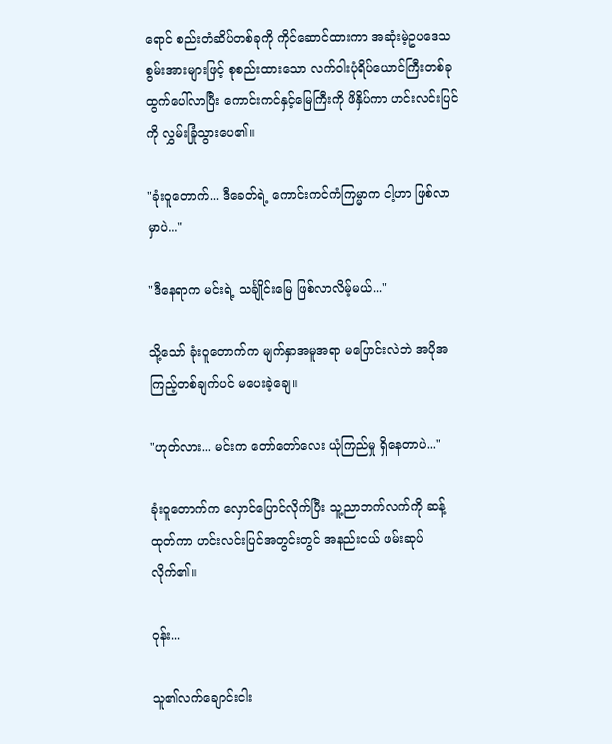ရောင် စည်းတံဆိပ်တစ်ခုကို ကိုင်ဆောင်ထားကာ အဆုံးမဲ့ဥပဒေသစွမ်းအားများဖြင့် စုစည်းထားသော လက်ဝါးပုံရိပ်ယောင်ကြီးတစ်ခု ထွက်ပေါ်လာပြီး ကောင်းကင်နှင့်မြေကြီးကို ဖိနှိပ်ကာ ဟင်းလင်းပြင်ကို လွှမ်းခြုံသွားပေ၏။

"ခုံးဝူတောက်... ဒီခေတ်ရဲ့ ကောင်းကင်ကံကြမ္မာက ငါ့ဟာ ဖြစ်လာမှာပဲ..."

"ဒီနေရာက မင်းရဲ့ သင်္ချိုင်းမြေ ဖြစ်လာလိမ့်မယ်..."

သို့သော် ခုံးဝူတောက်က မျက်နှာအမူအရာ မပြောင်းလဲဘဲ အပိုအကြည့်တစ်ချက်ပင် မပေးခဲ့ချေ။

"ဟုတ်လား... မင်းက တော်တော်လေး ယုံကြည်မှု ရှိနေတာပဲ..."

ခုံးဝူတောက်က လှောင်ပြောင်လိုက်ပြီး သူ့ညာဘက်လက်ကို ဆန့်ထုတ်ကာ ဟင်းလင်းပြင်အတွင်းတွင် အနည်းငယ် ဖမ်းဆုပ်လိုက်၏။

ဝုန်း...

သူ၏လက်ချောင်းငါး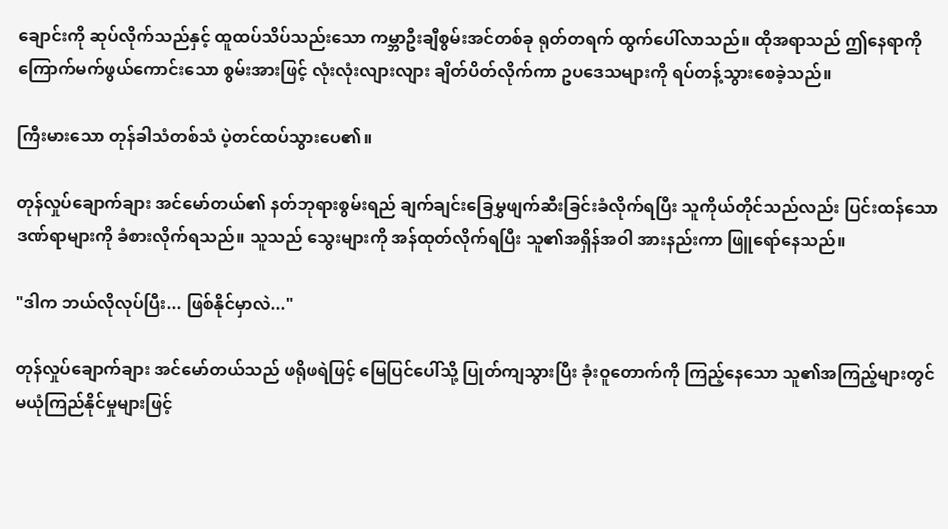ချောင်းကို ဆုပ်လိုက်သည်နှင့် ထူထပ်သိပ်သည်းသော ကမ္ဘာဦးချီစွမ်းအင်တစ်ခု ရုတ်တရက် ထွက်ပေါ်လာသည်။ ထိုအရာသည် ဤနေရာကို ကြောက်မက်ဖွယ်ကောင်းသော စွမ်းအားဖြင့် လုံးလုံးလျားလျား ချိတ်ပိတ်လိုက်ကာ ဥပဒေသများကို ရပ်တန့်သွားစေခဲ့သည်။

ကြီးမားသော တုန်ခါသံတစ်သံ ပဲ့တင်ထပ်သွားပေ၏။

တုန်လှုပ်ချောက်ချား အင်မော်တယ်၏ နတ်ဘုရားစွမ်းရည် ချက်ချင်းခြေမွှဖျက်ဆီးခြင်းခံလိုက်ရပြီး သူကိုယ်တိုင်သည်လည်း ပြင်းထန်သော ဒဏ်ရာများကို ခံစားလိုက်ရသည်။ သူသည် သွေးများကို အန်ထုတ်လိုက်ရပြီး သူ၏အရှိန်အဝါ အားနည်းကာ ဖြူရော်နေသည်။

"ဒါက ဘယ်လိုလုပ်ပြီး... ဖြစ်နိုင်မှာလဲ..."

တုန်လှုပ်ချောက်ချား အင်မော်တယ်သည် ဖရိုဖရဲဖြင့် မြေပြင်ပေါ်သို့ ပြုတ်ကျသွားပြီး ခုံးဝူတောက်ကို ကြည့်နေသော သူ၏အကြည့်များတွင် မယုံကြည်နိုင်မှုများဖြင့်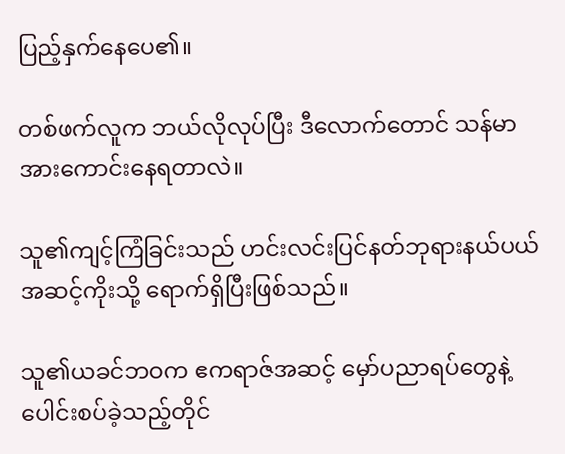ပြည့်နှက်နေပေ၏။

တစ်ဖက်လူက ဘယ်လိုလုပ်ပြီး ဒီလောက်တောင် သန်မာအားကောင်းနေရတာလဲ။

သူ၏ကျင့်ကြံခြင်းသည် ဟင်းလင်းပြင်နတ်ဘုရားနယ်ပယ် အဆင့်ကိုးသို့ ရောက်ရှိပြီးဖြစ်သည်။

သူ၏ယခင်ဘဝက ဧကရာဇ်အဆင့် မှော်ပညာရပ်တွေနဲ့ ပေါင်းစပ်ခဲ့သည့်တိုင်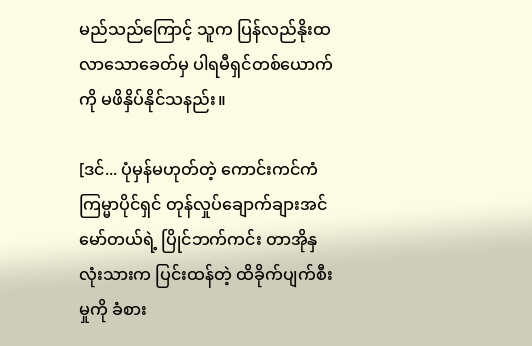မည်သည်ကြောင့် သူက ပြန်လည်နိုးထလာသောခေတ်မှ ပါရမီရှင်တစ်ယောက်ကို မဖိနှိပ်နိုင်သနည်း။

[ဒင်... ပုံမှန်မဟုတ်တဲ့ ကောင်းကင်ကံကြမ္မာပိုင်ရှင် တုန်လှုပ်ချောက်ချားအင်မော်တယ်ရဲ့ ပြိုင်ဘက်ကင်း တာအိုနှလုံးသားက ပြင်းထန်တဲ့ ထိခိုက်ပျက်စီးမှုကို ခံစား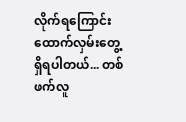လိုက်ရကြောင်း ထောက်လှမ်းတွေ့ရှိရပါတယ်... တစ်ဖက်လူ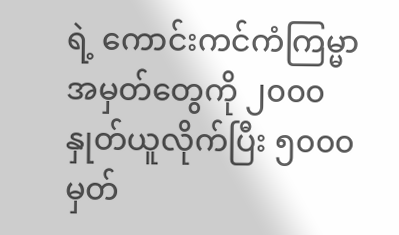ရဲ့ ကောင်းကင်ကံကြမ္မာအမှတ်တွေကို ၂၀၀၀ နှုတ်ယူလိုက်ပြီး ၅၀၀၀ မှတ်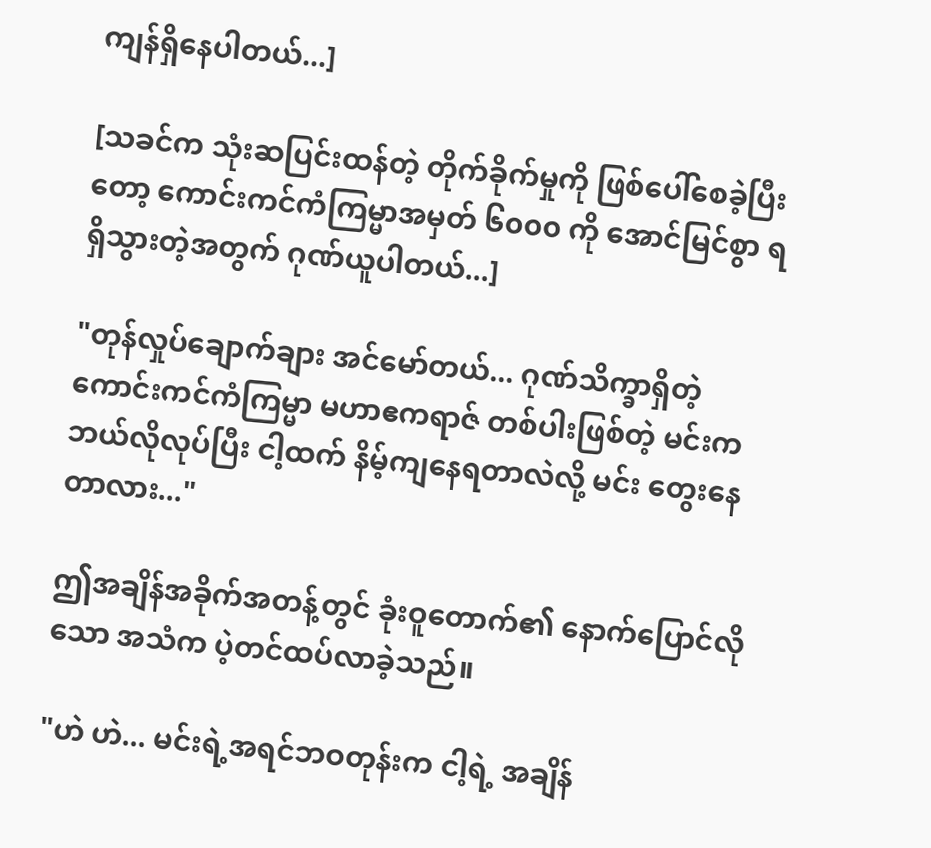ကျန်ရှိနေပါတယ်...]

[သခင်က သုံးဆပြင်းထန်တဲ့ တိုက်ခိုက်မှုကို ဖြစ်ပေါ်စေခဲ့ပြီးတော့ ကောင်းကင်ကံကြမ္မာအမှတ် ၆၀၀၀ ကို အောင်မြင်စွာ ရရှိသွားတဲ့အတွက် ဂုဏ်ယူပါတယ်...]

"တုန်လှုပ်ချောက်ချား အင်မော်တယ်... ဂုဏ်သိက္ခာရှိတဲ့ ကောင်းကင်ကံကြမ္မာ မဟာဧကရာဇ် တစ်ပါးဖြစ်တဲ့ မင်းက ဘယ်လိုလုပ်ပြီး ငါ့ထက် နိမ့်ကျနေရတာလဲလို့ မင်း တွေးနေတာလား..."

ဤအချိန်အခိုက်အတန့်တွင် ခုံးဝူတောက်၏ နောက်ပြောင်လိုသော အသံက ပဲ့တင်ထပ်လာခဲ့သည်။

"ဟဲ ဟဲ... မင်းရဲ့အရင်ဘဝတုန်းက ငါ့ရဲ့ အချိန်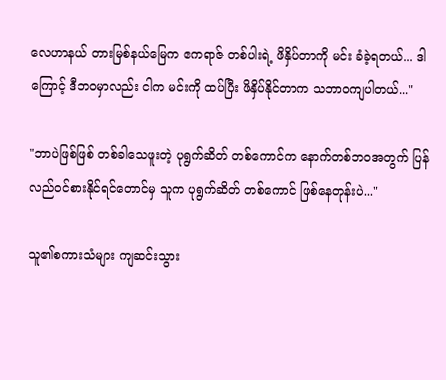လေဟာနယ် တားမြစ်နယ်မြေက ဧကရာဇ် တစ်ပါးရဲ့ ဖိနှိပ်တာကို မင်း ခံခဲ့ရတယ်... ဒါကြောင့် ဒီဘဝမှာလည်း ငါက မင်းကို ထပ်ပြီး ဖိနှိပ်နိုင်တာက သဘာဝကျပါတယ်..."

"ဘာပဲဖြစ်ဖြစ် တစ်ခါသေဖူးတဲ့ ပုရွက်ဆိတ် တစ်ကောင်က နောက်တစ်ဘဝအတွက် ပြန်လည်ဝင်စားနိုင်ရင်တောင်မှ သူက ပုရွက်ဆိတ် တစ်ကောင် ဖြစ်နေတုန်းပဲ..."

သူ၏စကားသံများ ကျဆင်းသွား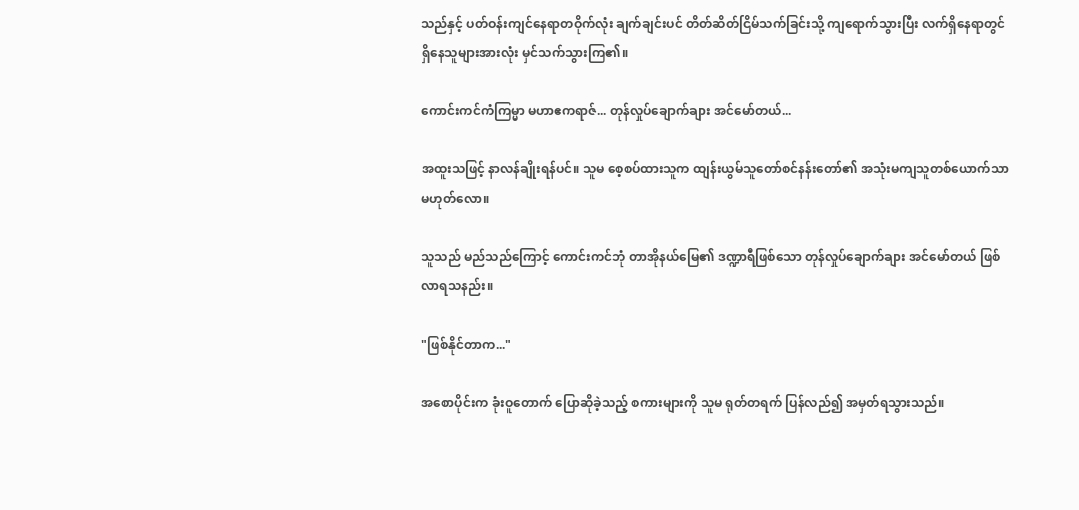သည်နှင့် ပတ်ဝန်းကျင်နေရာတဝိုက်လုံး ချက်ချင်းပင် တိတ်ဆိတ်ငြိမ်သက်ခြင်းသို့ ကျရောက်သွားပြီး လက်ရှိနေရာတွင် ရှိနေသူများအားလုံး မှင်သက်သွားကြ၏။

ကောင်းကင်ကံကြမ္မာ မဟာဧကရာဇ်... တုန်လှုပ်ချောက်ချား အင်မော်တယ်...

အထူးသဖြင့် နာလန်ချိုးရန်ပင်။ သူမ စေ့စပ်ထားသူက ထျန်းယွမ်သူတော်စင်နန်းတော်၏ အသုံးမကျသူတစ်ယောက်သာ မဟုတ်လော။

သူသည် မည်သည်ကြောင့် ကောင်းကင်ဘုံ တာအိုနယ်မြေ၏ ဒဏ္ဍာရီဖြစ်သော တုန်လှုပ်ချောက်ချား အင်မော်တယ် ဖြစ်လာရသနည်း။

"ဖြစ်နိုင်တာက..."

အစောပိုင်းက ခုံးဝူတောက် ပြောဆိုခဲ့သည့် စကားများကို သူမ ရုတ်တရက် ပြန်လည်၍ အမှတ်ရသွားသည်။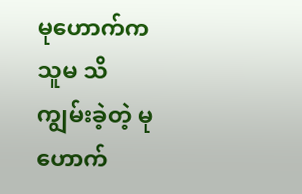မုဟောက်က သူမ သိကျွမ်းခဲ့တဲ့ မုဟောက်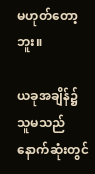မဟုတ်တော့ဘူး။

ယခုအချိန်၌ သူမသည် နောက်ဆုံးတွင်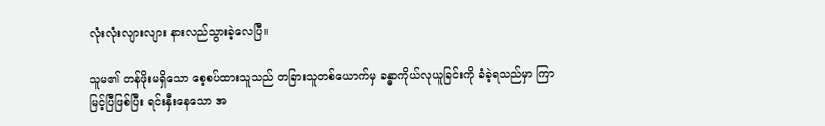လုံးလုံးလျားလျား နားလည်သွားခဲ့လေပြီ။

သူမ၏ တန်ဖိုးမရှိသော စေ့စပ်ထားသူသည် တခြားသူတစ်ယောက်မှ ခန္ဓာကိုယ်လုယူခြင်းကို ခံခဲ့ရသည်မှာ ကြာမြင့်ပြီဖြစ်ပြီး ရင်းနှီးနေသော အ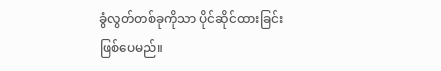ခွံလွတ်တစ်ခုကိုသာ ပိုင်ဆိုင်ထားခြင်း ဖြစ်ပေမည်။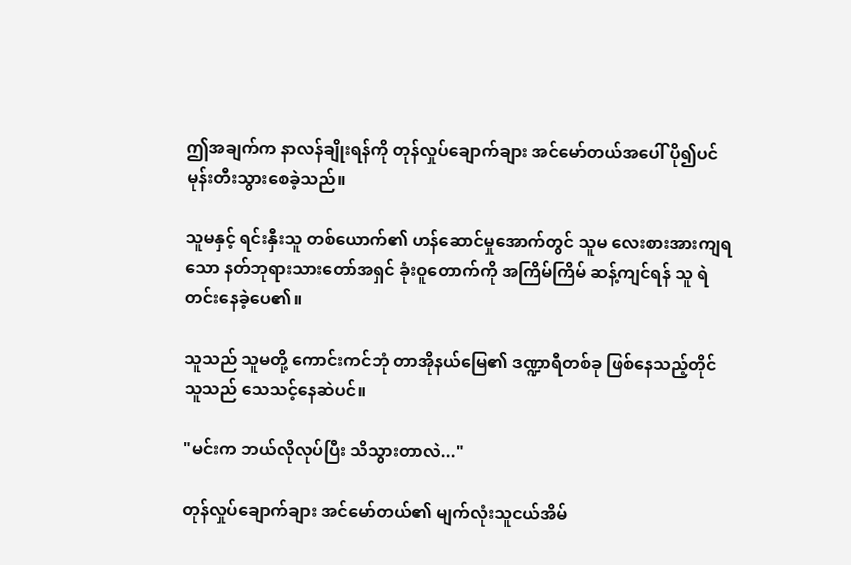ဤအချက်က နာလန်ချိုးရန်ကို တုန်လှုပ်ချောက်ချား အင်မော်တယ်အပေါ် ပို၍ပင် မုန်းတီးသွားစေခဲ့သည်။

သူမနှင့် ရင်းနှီးသူ တစ်ယောက်၏ ဟန်ဆောင်မှုအောက်တွင် သူမ လေးစားအားကျရသော နတ်ဘုရားသားတော်အရှင် ခုံးဝူတောက်ကို အကြိမ်ကြိမ် ဆန့်ကျင်ရန် သူ ရဲတင်းနေခဲ့ပေ၏။

သူသည် သူမတို့ ကောင်းကင်ဘုံ တာအိုနယ်မြေ၏ ဒဏ္ဍာရီတစ်ခု ဖြစ်နေသည့်တိုင် သူသည် သေသင့်နေဆဲပင်။

"မင်းက ဘယ်လိုလုပ်ပြီး သိသွားတာလဲ..."

တုန်လှုပ်ချောက်ချား အင်မော်တယ်၏ မျက်လုံးသူငယ်အိမ်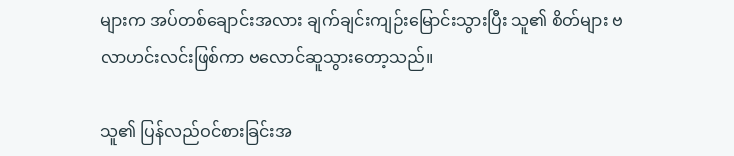များက အပ်တစ်ချောင်းအလား ချက်ချင်းကျဉ်းမြောင်းသွားပြီး သူ၏ စိတ်များ ဗလာဟင်းလင်းဖြစ်ကာ ဗလောင်ဆူသွားတော့သည်။

သူ၏ ပြန်လည်ဝင်စားခြင်းအ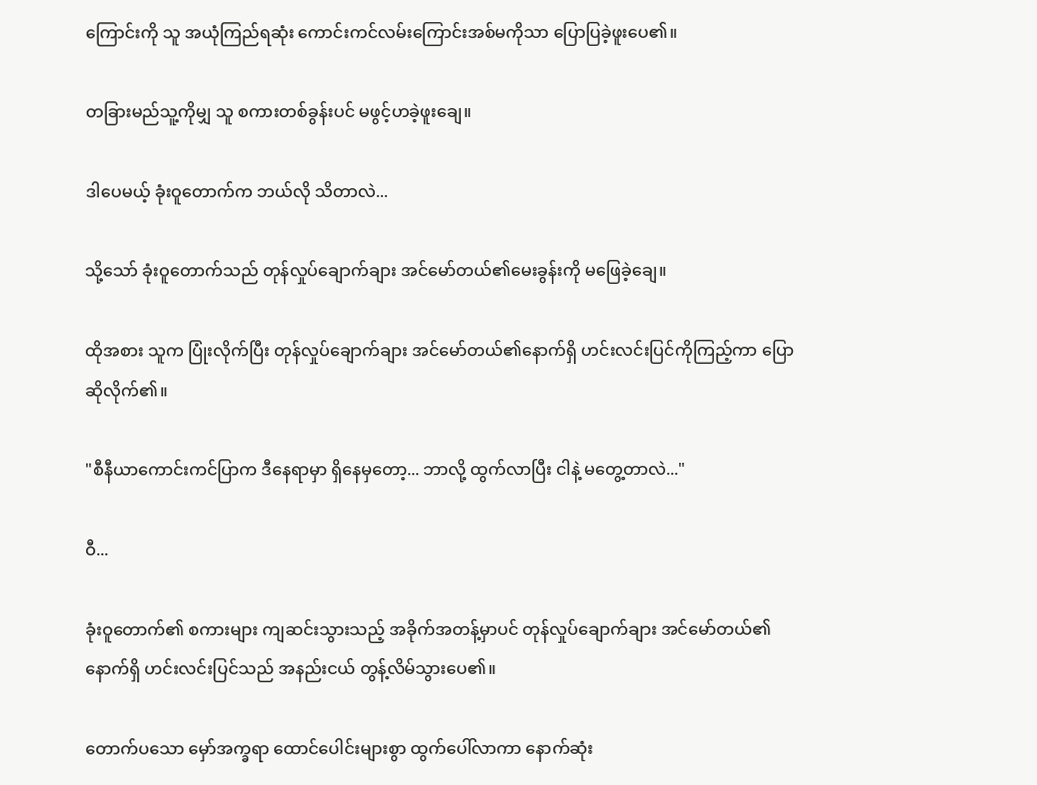ကြောင်းကို သူ အယုံကြည်ရဆုံး ကောင်းကင်လမ်းကြောင်းအစ်မကိုသာ ပြောပြခဲ့ဖူးပေ၏။

တခြားမည်သူ့ကိုမျှ သူ စကားတစ်ခွန်းပင် မဖွင့်ဟခဲ့ဖူးချေ။

ဒါပေမယ့် ခုံးဝူတောက်က ဘယ်လို သိတာလဲ...

သို့သော် ခုံးဝူတောက်သည် တုန်လှုပ်ချောက်ချား အင်မော်တယ်၏မေးခွန်းကို မဖြေခဲ့ချေ။

ထိုအစား သူက ပြုံးလိုက်ပြီး တုန်လှုပ်ချောက်ချား အင်မော်တယ်၏နောက်ရှိ ဟင်းလင်းပြင်ကိုကြည့်ကာ ပြောဆိုလိုက်၏။

"စီနီယာကောင်းကင်ပြာက ဒီနေရာမှာ ရှိနေမှတော့... ဘာလို့ ထွက်လာပြီး ငါနဲ့ မတွေ့တာလဲ..."

ဝီ...

ခုံးဝူတောက်၏ စကားများ ကျဆင်းသွားသည့် အခိုက်အတန့်မှာပင် တုန်လှုပ်ချောက်ချား အင်မော်တယ်၏နောက်ရှိ ဟင်းလင်းပြင်သည် အနည်းငယ် တွန့်လိမ်သွားပေ၏။

တောက်ပသော မှော်အက္ခရာ ထောင်ပေါင်းများစွာ ထွက်ပေါ်လာကာ နောက်ဆုံး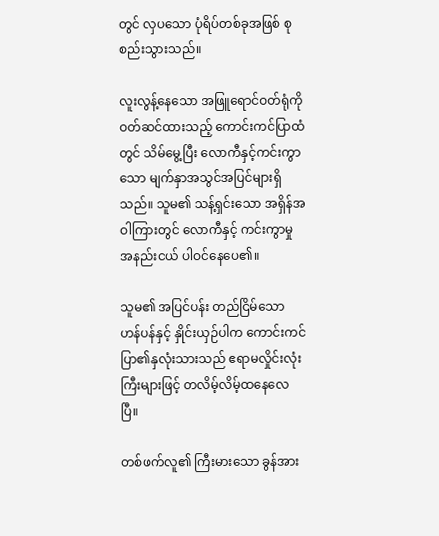တွင် လှပသော ပုံရိပ်တစ်ခုအဖြစ် စုစည်းသွားသည်။

လူးလွန့်နေသော အဖြူရောင်ဝတ်ရုံကို ဝတ်ဆင်ထားသည့် ကောင်းကင်ပြာထံတွင် သိမ်မွေ့ပြီး လောကီနှင့်ကင်းကွာသော မျက်နှာအသွင်အပြင်များရှိသည်။ သူမ၏ သန့်ရှင်းသော အရှိန်အဝါကြားတွင် လောကီနှင့် ကင်းကွာမှု အနည်းငယ် ပါဝင်နေပေ၏။

သူမ၏ အပြင်ပန်း တည်ငြိမ်သော ဟန်ပန်နှင့် နှိုင်းယှဉ်ပါက ကောင်းကင်ပြာ၏နှလုံးသားသည် ဧရာမလှိုင်းလုံးကြီးများဖြင့် တလိမ့်လိမ့်ထနေလေပြီ။

တစ်ဖက်လူ၏ ကြီးမားသော ခွန်အား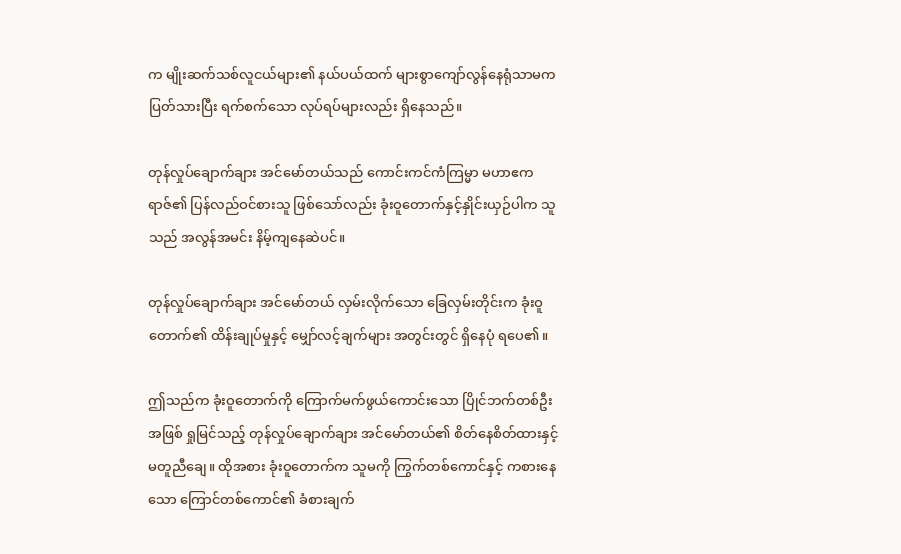က မျိုးဆက်သစ်လူငယ်များ၏ နယ်ပယ်ထက် များစွာကျော်လွန်နေရုံသာမက ပြတ်သားပြီး ရက်စက်သော လုပ်ရပ်များလည်း ရှိနေသည်။

တုန်လှုပ်ချောက်ချား အင်မော်တယ်သည် ကောင်းကင်ကံကြမ္မာ မဟာဧကရာဇ်၏ ပြန်လည်ဝင်စားသူ ဖြစ်သော်လည်း ခုံးဝူတောက်နှင့်နှိုင်းယှဉ်ပါက သူသည် အလွန်အမင်း နိမ့်ကျနေဆဲပင်။

တုန်လှုပ်ချောက်ချား အင်မော်တယ် လှမ်းလိုက်သော ခြေလှမ်းတိုင်းက ခုံးဝူတောက်၏ ထိန်းချုပ်မှုနှင့် မျှော်လင့်ချက်များ အတွင်းတွင် ရှိနေပုံ ရပေ၏။

ဤသည်က ခုံးဝူတောက်ကို ကြောက်မက်ဖွယ်ကောင်းသော ပြိုင်ဘက်တစ်ဦးအဖြစ် ရှုမြင်သည့် တုန်လှုပ်ချောက်ချား အင်မော်တယ်၏ စိတ်နေစိတ်ထားနှင့် မတူညီချေ။ ထိုအစား ခုံးဝူတောက်က သူမကို ကြွက်တစ်ကောင်နှင့် ကစားနေသော ကြောင်တစ်ကောင်၏ ခံစားချက်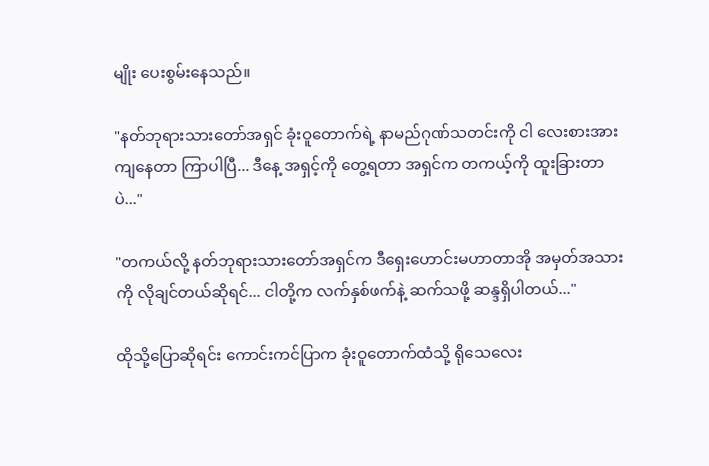မျိုး ပေးစွမ်းနေသည်။

"နတ်ဘုရားသားတော်အရှင် ခုံးဝူတောက်ရဲ့ နာမည်ဂုဏ်သတင်းကို ငါ လေးစားအားကျနေတာ ကြာပါပြီ... ဒီနေ့ အရှင့်ကို တွေ့ရတာ အရှင်က တကယ့်ကို ထူးခြားတာပဲ..."

"တကယ်လို့ နတ်ဘုရားသားတော်အရှင်က ဒီရှေးဟောင်းမဟာတာအို အမှတ်အသားကို လိုချင်တယ်ဆိုရင်... ငါတို့က လက်နှစ်ဖက်နဲ့ ဆက်သဖို့ ဆန္ဒရှိပါတယ်..."

ထိုသို့ပြောဆိုရင်း ကောင်းကင်ပြာက ခုံးဝူတောက်ထံသို့ ရိုသေလေး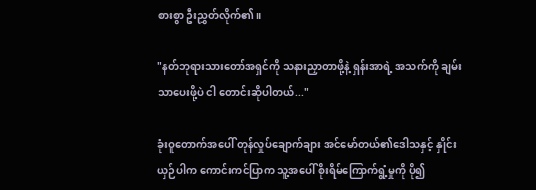စားစွာ ဦးညွှတ်လိုက်၏။

"နတ်ဘုရားသားတော်အရှင်ကို သနားညှာတာဖို့နဲ့ ရှန်းအာရဲ့ အသက်ကို ချမ်းသာပေးဖို့ပဲ ငါ တောင်းဆိုပါတယ်..."

ခုံးဝူတောက်အပေါ် တုန်လှုပ်ချောက်ချား အင်မော်တယ်၏ဒေါသနှင့် နှိုင်းယှဉ်ပါက ကောင်းကင်ပြာက သူ့အပေါ် စိုးရိမ်ကြောက်ရွံ့မှုကို ပို၍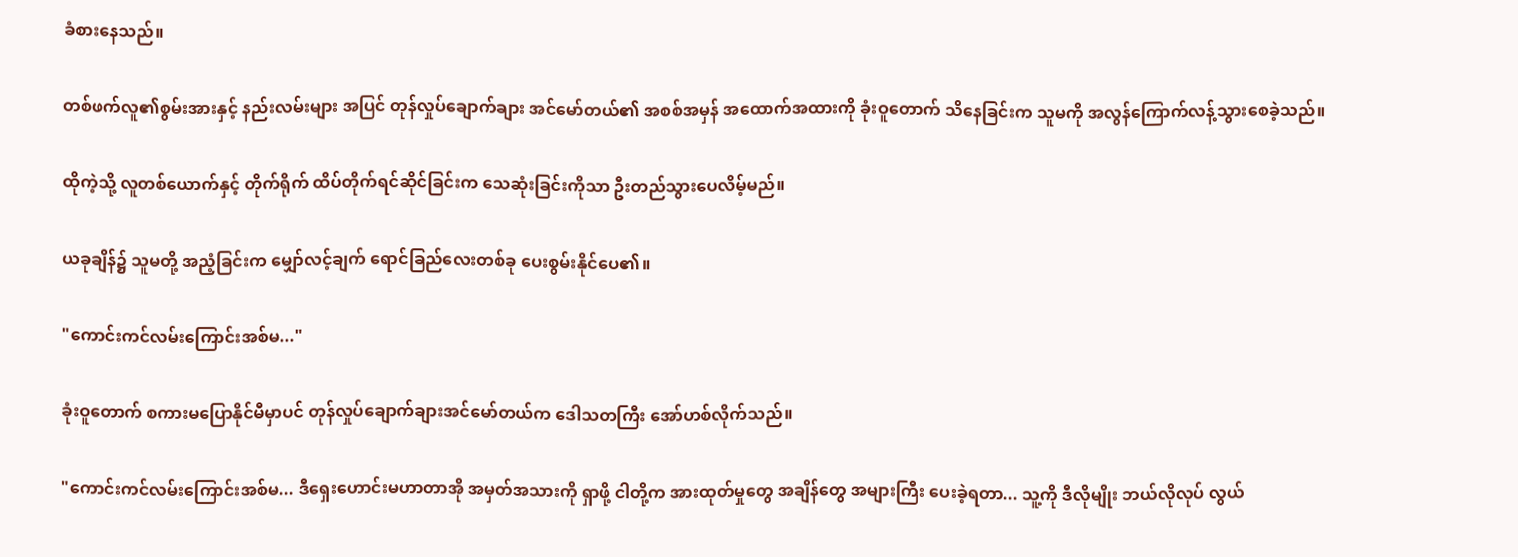ခံစားနေသည်။

တစ်ဖက်လူ၏စွမ်းအားနှင့် နည်းလမ်းများ အပြင် တုန်လှုပ်ချောက်ချား အင်မော်တယ်၏ အစစ်အမှန် အထောက်အထားကို ခုံးဝူတောက် သိနေခြင်းက သူမကို အလွန်ကြောက်လန့်သွားစေခဲ့သည်။

ထိုကဲ့သို့ လူတစ်ယောက်နှင့် တိုက်ရိုက် ထိပ်တိုက်ရင်ဆိုင်ခြင်းက သေဆုံးခြင်းကိုသာ ဦးတည်သွားပေလိမ့်မည်။

ယခုချိန်၌ သူမတို့ အညံ့ခြင်းက မျှော်လင့်ချက် ရောင်ခြည်လေးတစ်ခု ပေးစွမ်းနိုင်ပေ၏။

"ကောင်းကင်လမ်းကြောင်းအစ်မ..."

ခုံးဝူတောက် စကားမပြောနိုင်မီမှာပင် တုန်လှုပ်ချောက်ချားအင်မော်တယ်က ဒေါသတကြီး အော်ဟစ်လိုက်သည်။

"ကောင်းကင်လမ်းကြောင်းအစ်မ... ဒီရှေးဟောင်းမဟာတာအို အမှတ်အသားကို ရှာဖို့ ငါတို့က အားထုတ်မှုတွေ အချိန်တွေ အများကြီး ပေးခဲ့ရတာ... သူ့ကို ဒီလိုမျိုး ဘယ်လိုလုပ် လွယ်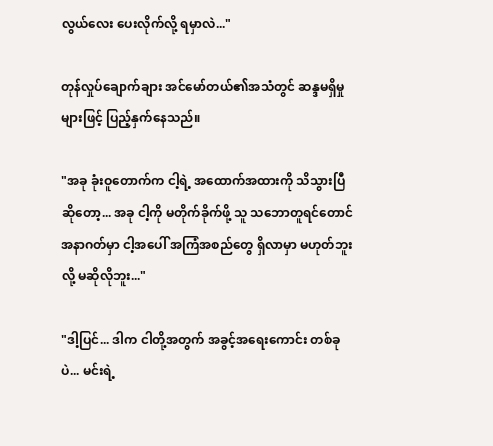လွယ်လေး ပေးလိုက်လို့ ရမှာလဲ..."

တုန်လှုပ်ချောက်ချား အင်မော်တယ်၏အသံတွင် ဆန္ဒမရှိမှုများဖြင့် ပြည့်နှက်နေသည်။

"အခု ခုံးဝူတောက်က ငါ့ရဲ့ အထောက်အထားကို သိသွားပြီဆိုတော့... အခု ငါ့ကို မတိုက်ခိုက်ဖို့ သူ သဘောတူရင်တောင် အနာဂတ်မှာ ငါ့အပေါ် အကြံအစည်တွေ ရှိလာမှာ မဟုတ်ဘူးလို့ မဆိုလိုဘူး..."

"ဒါ့ပြင်... ဒါက ငါတို့အတွက် အခွင့်အရေးကောင်း တစ်ခုပဲ... မင်းရဲ့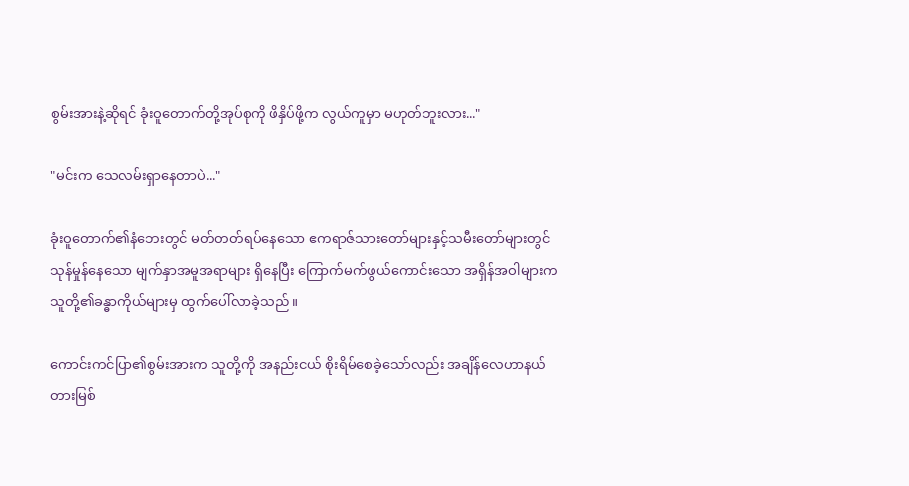စွမ်းအားနဲ့ဆိုရင် ခုံးဝူတောက်တို့အုပ်စုကို ဖိနှိပ်ဖို့က လွယ်ကူမှာ မဟုတ်ဘူးလား..."

"မင်းက သေလမ်းရှာနေတာပဲ..."

ခုံးဝူတောက်၏နံဘေးတွင် မတ်တတ်ရပ်နေသော ဧကရာဇ်သားတော်များနှင့်သမီးတော်များတွင် သုန်မှုန်နေသော မျက်နှာအမူအရာများ ရှိနေပြီး ကြောက်မက်ဖွယ်ကောင်းသော အရှိန်အဝါများက သူတို့၏ခန္ဓာကိုယ်များမှ ထွက်ပေါ်လာခဲ့သည်။

ကောင်းကင်ပြာ၏စွမ်းအားက သူတို့ကို အနည်းငယ် စိုးရိမ်စေခဲ့သော်လည်း အချိန်လေဟာနယ် တားမြစ်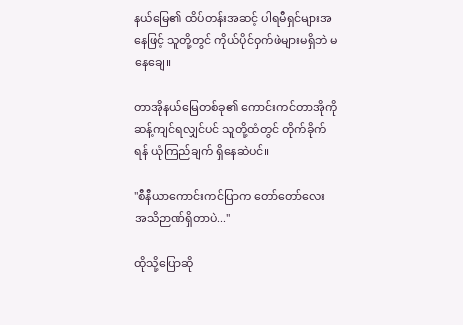နယ်မြေ၏ ထိပ်တန်းအဆင့် ပါရမီရှင်များအနေဖြင့် သူတို့တွင် ကိုယ်ပိုင်ဝှက်ဖဲများမရှိဘဲ မနေချေ။

တာအိုနယ်မြေတစ်ခု၏ ကောင်းကင်တာအိုကို ဆန့်ကျင်ရလျှင်ပင် သူတို့ထံတွင် တိုက်ခိုက်ရန် ယုံကြည်ချက် ရှိနေဆဲပင်။

"စီနီယာကောင်းကင်ပြာက တော်တော်လေး အသိဉာဏ်ရှိတာပဲ..."

ထိုသို့ပြောဆို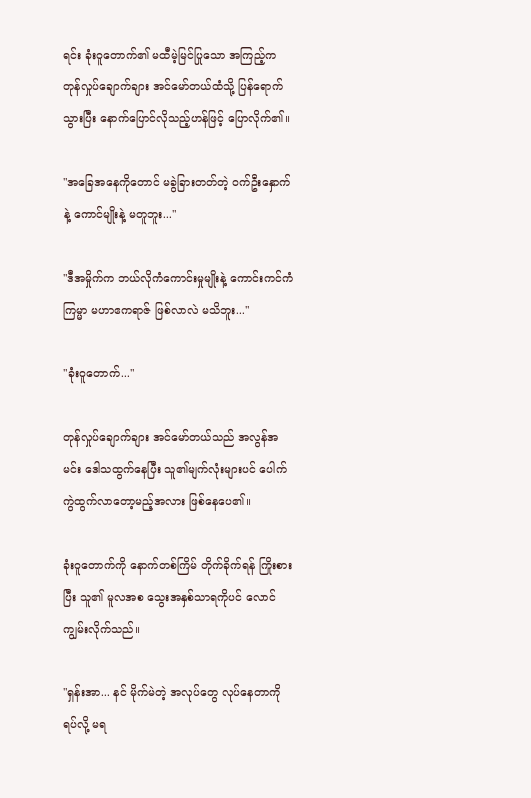ရင်း ခုံးဝူတောက်၏ မထီမဲ့မြင်ပြုသော အကြည့်က တုန်လှုပ်ချောက်ချား အင်မော်တယ်ထံသို့ ပြန်ရောက်သွားပြီး နောက်ပြောင်လိုသည့်ဟန်ဖြင့် ပြောလိုက်၏။

"အခြေအနေကိုတောင် မခွဲခြားတတ်တဲ့ ဝက်ဦးနှောက်နဲ့ ကောင်မျိုးနဲ့ မတူဘူး..."

"ဒီအမှိုက်က ဘယ်လိုကံကောင်းမှုမျိုးနဲ့ ကောင်းကင်ကံကြမ္မာ မဟာဧကရာဇ် ဖြစ်လာလဲ မသိဘူး..."

"ခုံးဝူတောက်..."

တုန်လှုပ်ချောက်ချား အင်မော်တယ်သည် အလွန်အမင်း ဒေါသထွက်နေပြီး သူ၏မျက်လုံးများပင် ပေါက်ကွဲထွက်လာတော့မည့်အလား ဖြစ်နေပေ၏။

ခုံးဝူတောက်ကို နောက်တစ်ကြိမ် တိုက်ခိုက်ရန် ကြိုးစားပြီး သူ၏ မူလအစ သွေးအနှစ်သာရကိုပင် လောင်ကျွမ်းလိုက်သည်။

"ရှန်းအာ... နင် မိုက်မဲတဲ့ အလုပ်တွေ လုပ်နေတာကို ရပ်လို့ မရ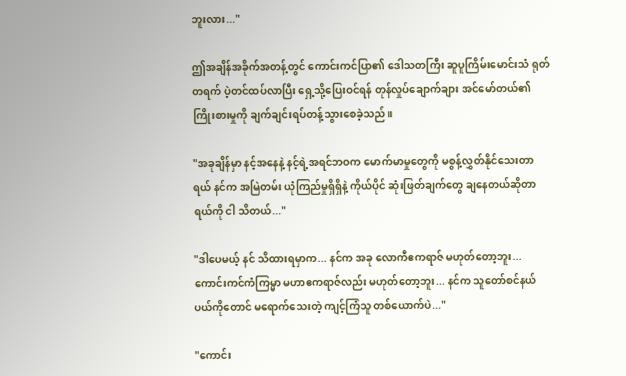ဘူးလား..."

ဤအချိန်အခိုက်အတန့်တွင် ကောင်းကင်ပြာ၏ ဒေါသတကြီး ဆူပူကြိမ်းမောင်းသံ ရုတ်တရက် ပဲ့တင်ထပ်လာပြီး ရှေ့သို့ပြေးဝင်ရန် တုန်လှုပ်ချောက်ချား အင်မော်တယ်၏ ကြိုးစားမှုကို ချက်ချင်းရပ်တန့်သွားစေခဲ့သည်။

"အခုချိန်မှာ နင့်အနေနဲ့ နင့်ရဲ့အရင်ဘဝက မောက်မာမှုတွေကို မစွန့်လွှတ်နိုင်သေးတာရယ် နင်က အမြဲတမ်း ယုံကြည်မှုရှိရှိနဲ့ ကိုယ်ပိုင် ဆုံးဖြတ်ချက်တွေ ချနေတယ်ဆိုတာရယ်ကို ငါ သိတယ်..."

"ဒါပေမယ့် နင် သိထားရမှာက... နင်က အခု လောကီဧကရာဇ် မဟုတ်တော့ဘူး... ကောင်းကင်ကံကြမ္မာ မဟာဧကရာဇ်လည်း မဟုတ်တော့ဘူး... နင်က သူတော်စင်နယ်ပယ်ကိုတောင် မရောက်သေးတဲ့ ကျင့်ကြံသူ တစ်ယောက်ပဲ..."

"ကောင်း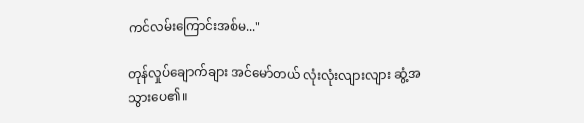ကင်လမ်းကြောင်းအစ်မ..."

တုန်လှုပ်ချောက်ချား အင်မော်တယ် လုံးလုံးလျားလျား ဆွံ့အသွားပေ၏။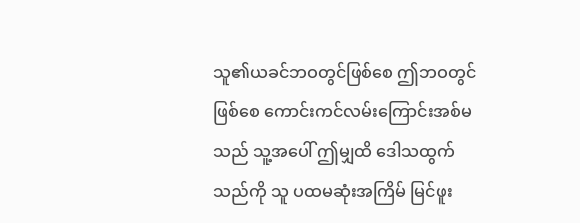သူ၏ယခင်ဘဝတွင်ဖြစ်စေ ဤဘဝတွင်ဖြစ်စေ ကောင်းကင်လမ်းကြောင်းအစ်မသည် သူ့အပေါ် ဤမျှထိ ဒေါသထွက်သည်ကို သူ ပထမဆုံးအကြိမ် မြင်ဖူး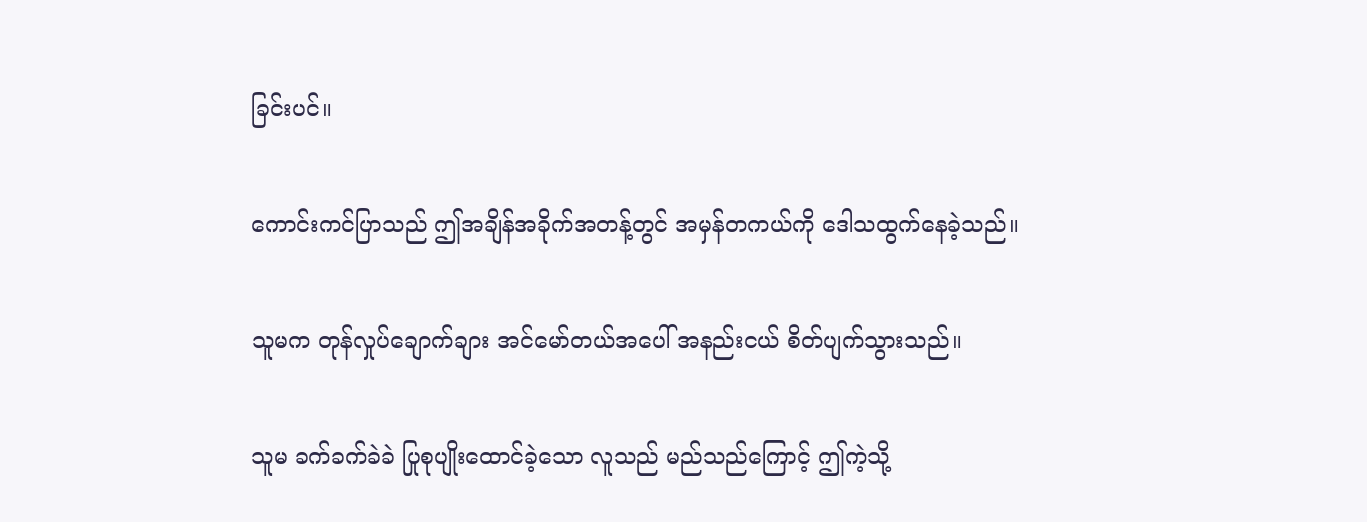ခြင်းပင်။

ကောင်းကင်ပြာသည် ဤအချိန်အခိုက်အတန့်တွင် အမှန်တကယ်ကို ဒေါသထွက်နေခဲ့သည်။

သူမက တုန်လှုပ်ချောက်ချား အင်မော်တယ်အပေါ် အနည်းငယ် စိတ်ပျက်သွားသည်။

သူမ ခက်ခက်ခဲခဲ ပြုစုပျိုးထောင်ခဲ့သော လူသည် မည်သည်ကြောင့် ဤကဲ့သို့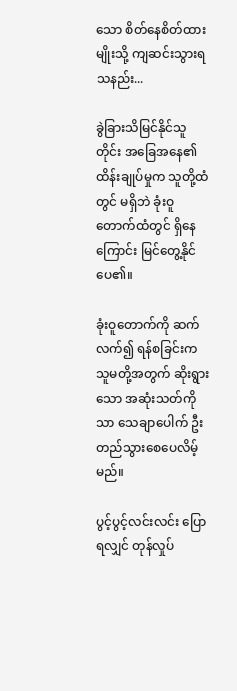သော စိတ်နေစိတ်ထားမျိုးသို့ ကျဆင်းသွားရသနည်း...

ခွဲခြားသိမြင်နိုင်သူတိုင်း အခြေအနေ၏ ထိန်းချုပ်မှုက သူတို့ထံတွင် မရှိဘဲ ခုံးဝူတောက်ထံတွင် ရှိနေကြောင်း မြင်တွေ့နိုင်ပေ၏။

ခုံးဝူတောက်ကို ဆက်လက်၍ ရန်စခြင်းက သူမတို့အတွက် ဆိုးရွားသော အဆုံးသတ်ကိုသာ သေချာပေါက် ဦးတည်သွားစေပေလိမ့်မည်။

ပွင့်ပွင့်လင်းလင်း ပြောရလျှင် တုန်လှုပ်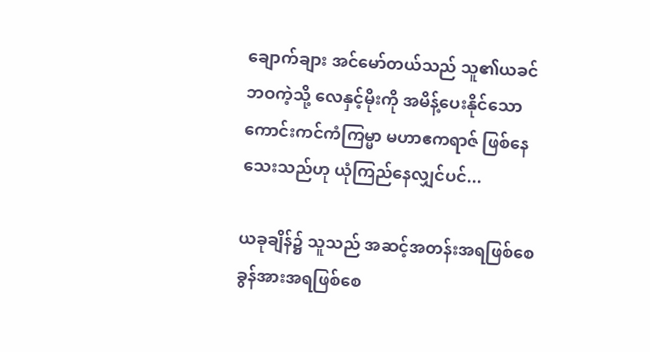ချောက်ချား အင်မော်တယ်သည် သူ၏ယခင်ဘဝကဲ့သို့ လေနှင့်မိုးကို အမိန့်ပေးနိုင်သော ကောင်းကင်ကံကြမ္မာ မဟာဧကရာဇ် ဖြစ်နေသေးသည်ဟု ယုံကြည်နေလျှင်ပင်...

ယခုချိန်၌ သူသည် အဆင့်အတန်းအရဖြစ်စေ ခွန်အားအရဖြစ်စေ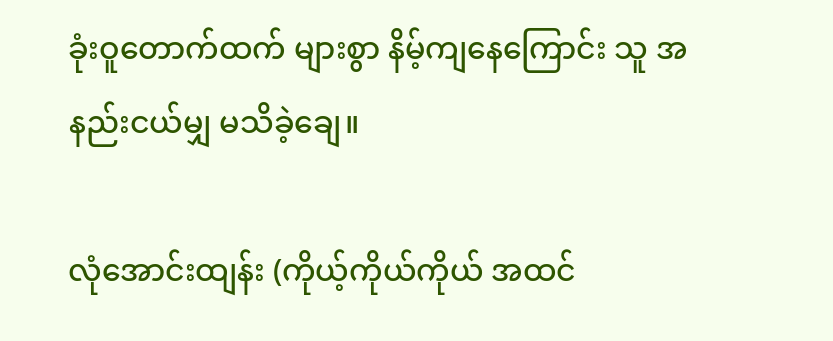ခုံးဝူတောက်ထက် များစွာ နိမ့်ကျနေကြောင်း သူ အနည်းငယ်မျှ မသိခဲ့ချေ။

လုံအောင်းထျန်း (ကိုယ့်ကိုယ်ကိုယ် အထင်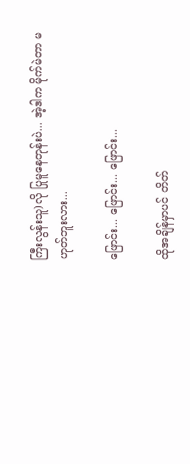ကြီးလွန်းသူ)လို ပြုမူနေတုန်းပဲ... အဲ့ဒါက မိုက်မဲတာ မဟုတ်ဘူးလား...

ဖြောင်း... ဖြောင်း... ဖြောင်း...

ထိုအချိန်မှာပင် တိတ်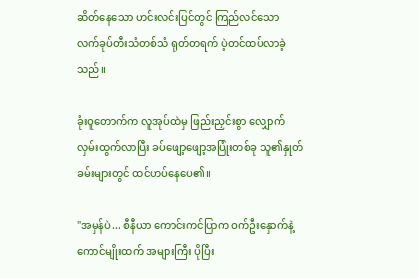ဆိတ်နေသော ဟင်းလင်းပြင်တွင် ကြည်လင်သော လက်ခုပ်တီးသံတစ်သံ ရုတ်တရက် ပဲ့တင်ထပ်လာခဲ့သည်။

ခုံးဝူတောက်က လူအုပ်ထဲမှ ဖြည်းညှင်းစွာ လျှောက်လှမ်းထွက်လာပြီး ခပ်ဖျော့ဖျော့အပြုံးတစ်ခု သူ၏နှုတ်ခမ်းများတွင် ထင်ဟပ်နေပေ၏။

"အမှန်ပဲ... စီနီယာ ကောင်းကင်ပြာက ဝက်ဦးနှောက်နဲ့ ကောင်မျိုးထက် အများကြီး ပိုပြီး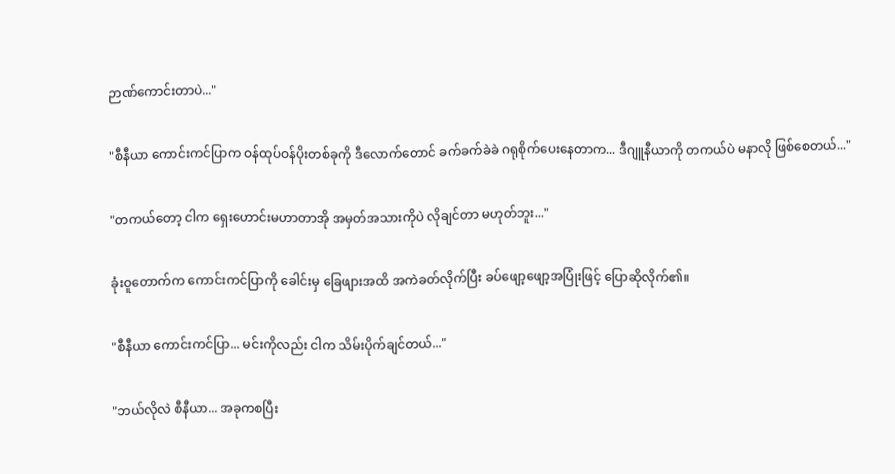ဉာဏ်ကောင်းတာပဲ..."

"စီနီယာ ကောင်းကင်ပြာက ဝန်ထုပ်ဝန်ပိုးတစ်ခုကို ဒီလောက်တောင် ခက်ခက်ခဲခဲ ဂရုစိုက်ပေးနေတာက... ဒီဂျူနီယာကို တကယ်ပဲ မနာလို ဖြစ်စေတယ်..."

"တကယ်တော့ ငါက ရှေးဟောင်းမဟာတာအို အမှတ်အသားကိုပဲ လိုချင်တာ မဟုတ်ဘူး..."

ခုံးဝူတောက်က ကောင်းကင်ပြာကို ခေါင်းမှ ခြေဖျားအထိ အကဲခတ်လိုက်ပြီး ခပ်ဖျော့ဖျော့အပြုံးဖြင့် ပြောဆိုလိုက်၏။

"စီနီယာ ကောင်းကင်ပြာ... မင်းကိုလည်း ငါက သိမ်းပိုက်ချင်တယ်..."

"ဘယ်လိုလဲ စီနီယာ... အခုကစပြီး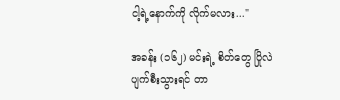ငါ့ရဲ့နောက်ကို လိုက်မလား..."

အခန်း (၁၆၂) မင်းရဲ့ စိတ်တွေ ပြိုလဲပျက်စီးသွားရင် တာ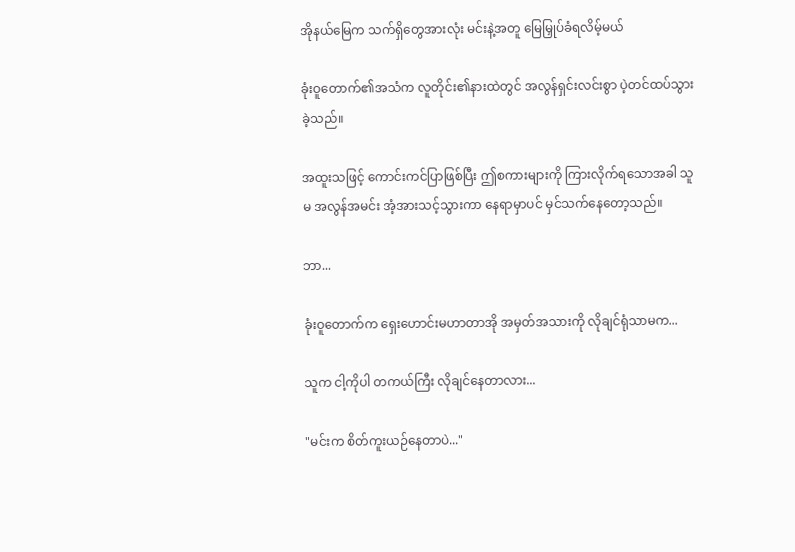အိုနယ်မြေက သက်ရှိတွေအားလုံး မင်းနဲ့အတူ မြေမြှုပ်ခံရလိမ့်မယ်

ခုံးဝူတောက်၏အသံက လူတိုင်း၏နားထဲတွင် အလွန်ရှင်းလင်းစွာ ပဲ့တင်ထပ်သွားခဲ့သည်။

အထူးသဖြင့် ကောင်းကင်ပြာဖြစ်ပြီး ဤစကားများကို ကြားလိုက်ရသောအခါ သူမ အလွန်အမင်း အံ့အားသင့်သွားကာ နေရာမှာပင် မှင်သက်နေတော့သည်။

ဘာ...

ခုံးဝူတောက်က ရှေးဟောင်းမဟာတာအို အမှတ်အသားကို လိုချင်ရုံသာမက...

သူက ငါ့ကိုပါ တကယ်ကြီး လိုချင်နေတာလား...

"မင်းက စိတ်ကူးယဉ်နေတာပဲ..."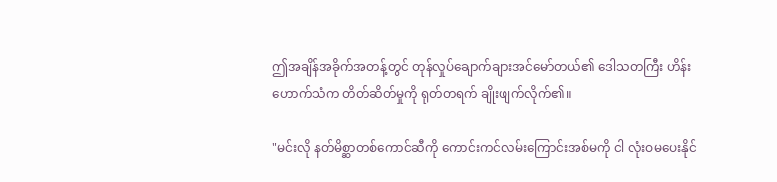ဤအချိန်အခိုက်အတန့်တွင် တုန်လှုပ်ချောက်ချားအင်မော်တယ်၏ ဒေါသတကြီး ဟိန်းဟောက်သံက တိတ်ဆိတ်မှုကို ရုတ်တရက် ချိုးဖျက်လိုက်၏။

"မင်းလို နတ်မိစ္ဆာတစ်ကောင်ဆီကို ကောင်းကင်လမ်းကြောင်းအစ်မကို ငါ လုံးဝမပေးနိုင်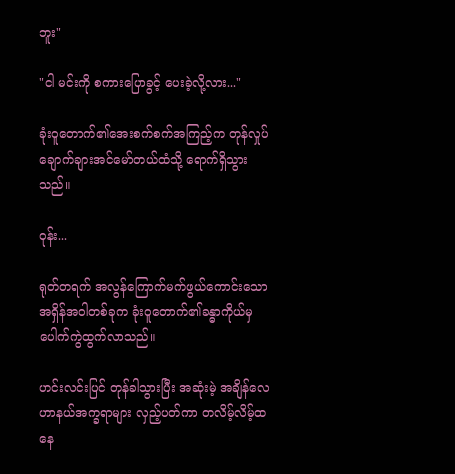ဘူး"

"ငါ မင်းကို စကားပြောခွင့် ပေးခဲ့လို့လား..."

ခုံးဝူတောက်၏အေးစက်စက်အကြည့်က တုန်လှုပ်ချောက်ချားအင်မော်တယ်ထံသို့ ရောက်ရှိသွားသည်။

ဝုန်း...

ရုတ်တရက် အလွန်ကြောက်မက်ဖွယ်ကောင်းသော အရှိန်အဝါတစ်ခုက ခုံးဝူတောက်၏ခန္ဓာကိုယ်မှ ပေါက်ကွဲထွက်လာသည်။

ဟင်းလင်းပြင် တုန်ခါသွားပြီး အဆုံးမဲ့ အချိန်လေဟာနယ်အက္ခရာများ လှည့်ပတ်ကာ တလိမ့်လိမ့်ထနေ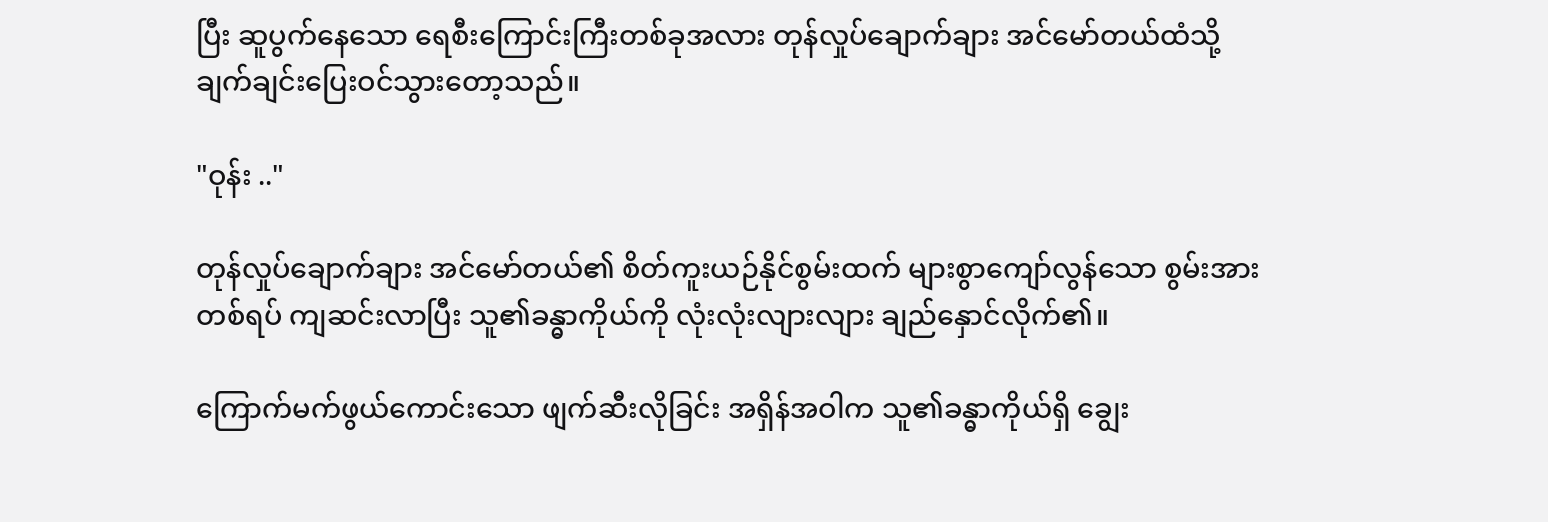ပြီး ဆူပွက်နေသော ရေစီးကြောင်းကြီးတစ်ခုအလား တုန်လှုပ်ချောက်ချား အင်မော်တယ်ထံသို့ ချက်ချင်းပြေးဝင်သွားတော့သည်။

"ဝုန်း .."

တုန်လှုပ်ချောက်ချား အင်မော်တယ်၏ စိတ်ကူးယဉ်နိုင်စွမ်းထက် များစွာကျော်လွန်သော စွမ်းအားတစ်ရပ် ကျဆင်းလာပြီး သူ၏ခန္ဓာကိုယ်ကို လုံးလုံးလျားလျား ချည်နှောင်လိုက်၏။

ကြောက်မက်ဖွယ်ကောင်းသော ဖျက်ဆီးလိုခြင်း အရှိန်အဝါက သူ၏ခန္ဓာကိုယ်ရှိ ချွေး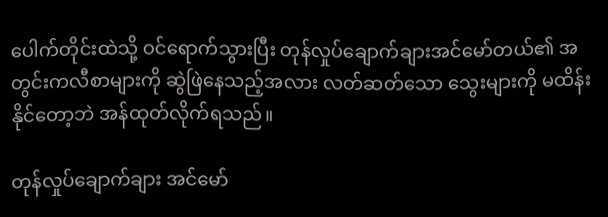ပေါက်တိုင်းထဲသို့ ဝင်ရောက်သွားပြီး တုန်လှုပ်ချောက်ချားအင်မော်တယ်၏ အတွင်းကလီစာများကို ဆွဲဖြဲနေသည့်အလား လတ်ဆတ်သော သွေးများကို မထိန်းနိုင်တော့ဘဲ အန်ထုတ်လိုက်ရသည်။

တုန်လှုပ်ချောက်ချား အင်မော်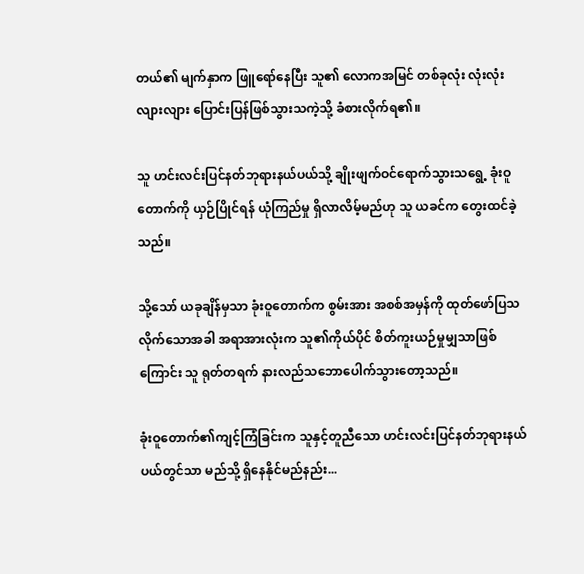တယ်၏ မျက်နှာက ဖြူရော်နေပြီး သူ၏ လောကအမြင် တစ်ခုလုံး လုံးလုံးလျားလျား ပြောင်းပြန်ဖြစ်သွားသကဲ့သို့ ခံစားလိုက်ရ၏။

သူ ဟင်းလင်းပြင်နတ်ဘုရားနယ်ပယ်သို့ ချိုးဖျက်ဝင်ရောက်သွားသရွေ့ ခုံးဝူတောက်ကို ယှဉ်ပြိုင်ရန် ယုံကြည်မှု ရှိလာလိမ့်မည်ဟု သူ ယခင်က တွေးထင်ခဲ့သည်။

သို့သော် ယခုချိန်မှသာ ခုံးဝူတောက်က စွမ်းအား အစစ်အမှန်ကို ထုတ်ဖော်ပြသလိုက်သောအခါ အရာအားလုံးက သူ၏ကိုယ်ပိုင် စိတ်ကူးယဉ်မှုမျှသာဖြစ်ကြောင်း သူ ရုတ်တရက် နားလည်သဘောပေါက်သွားတော့သည်။

ခုံးဝူတောက်၏ကျင့်ကြံခြင်းက သူနှင့်တူညီသော ဟင်းလင်းပြင်နတ်ဘုရားနယ်ပယ်တွင်သာ မည်သို့ ရှိနေနိုင်မည်နည်း...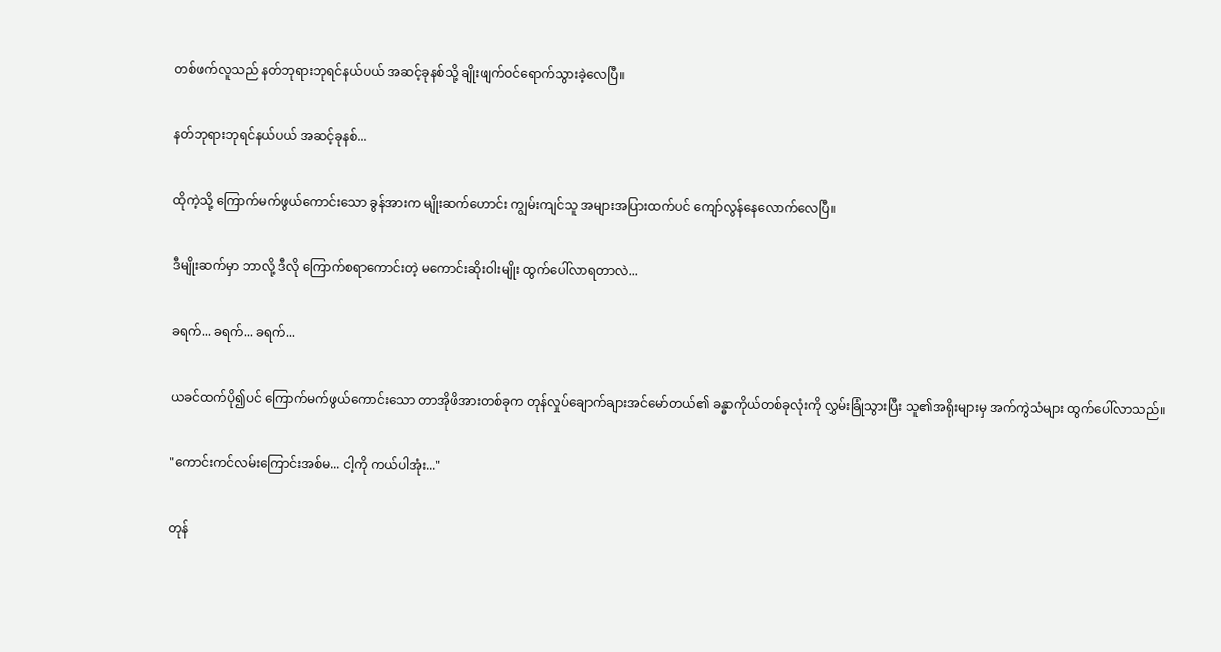တစ်ဖက်လူသည် နတ်ဘုရားဘုရင်နယ်ပယ် အဆင့်ခုနစ်သို့ ချိုးဖျက်ဝင်ရောက်သွားခဲ့လေပြီ။

နတ်ဘုရားဘုရင်နယ်ပယ် အဆင့်ခုနစ်...

ထိုကဲ့သို့ ကြောက်မက်ဖွယ်ကောင်းသော ခွန်အားက မျိုးဆက်ဟောင်း ကျွမ်းကျင်သူ အများအပြားထက်ပင် ကျော်လွန်နေလောက်လေပြီ။

ဒီမျိုးဆက်မှာ ဘာလို့ ဒီလို ကြောက်စရာကောင်းတဲ့ မကောင်းဆိုးဝါးမျိုး ထွက်ပေါ်လာရတာလဲ...

ခရက်... ခရက်... ခရက်...

ယခင်ထက်ပို၍ပင် ကြောက်မက်ဖွယ်ကောင်းသော တာအိုဖိအားတစ်ခုက တုန်လှုပ်ချောက်ချားအင်မော်တယ်၏ ခန္ဓာကိုယ်တစ်ခုလုံးကို လွှမ်းခြုံသွားပြီး သူ၏အရိုးများမှ အက်ကွဲသံများ ထွက်ပေါ်လာသည်။

"ကောင်းကင်လမ်းကြောင်းအစ်မ... ငါ့ကို ကယ်ပါအုံး..."

တုန်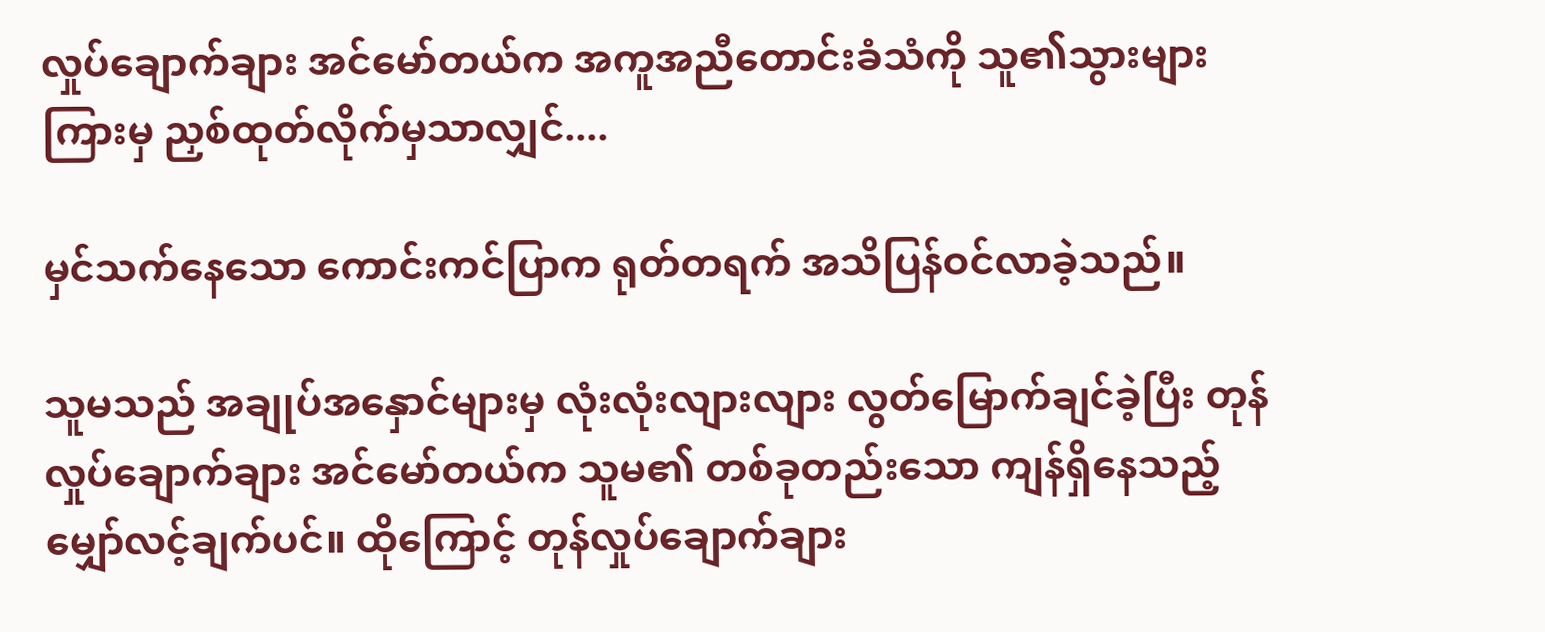လှုပ်ချောက်ချား အင်မော်တယ်က အကူအညီတောင်းခံသံကို သူ၏သွားများကြားမှ ညှစ်ထုတ်လိုက်မှသာလျှင်....

မှင်သက်နေသော ကောင်းကင်ပြာက ရုတ်တရက် အသိပြန်ဝင်လာခဲ့သည်။

သူမသည် အချုပ်အနှောင်များမှ လုံးလုံးလျားလျား လွတ်မြောက်ချင်ခဲ့ပြီး တုန်လှုပ်ချောက်ချား အင်မော်တယ်က သူမ၏ တစ်ခုတည်းသော ကျန်ရှိနေသည့် မျှော်လင့်ချက်ပင်။ ထိုကြောင့် တုန်လှုပ်ချောက်ချား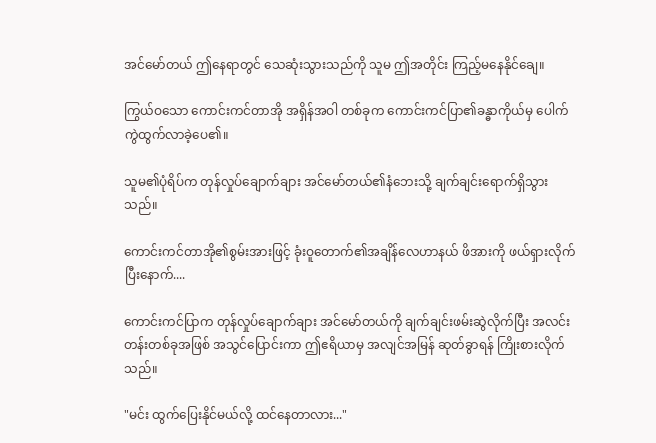အင်မော်တယ် ဤနေရာတွင် သေဆုံးသွားသည်ကို သူမ ဤအတိုင်း ကြည့်မနေနိုင်ချေ။

ကြွယ်ဝသော ကောင်းကင်တာအို အရှိန်အဝါ တစ်ခုက ကောင်းကင်ပြာ၏ခန္ဓာကိုယ်မှ ပေါက်ကွဲထွက်လာခဲ့ပေ၏။

သူမ၏ပုံရိပ်က တုန်လှုပ်ချောက်ချား အင်မော်တယ်၏နံဘေးသို့ ချက်ချင်းရောက်ရှိသွားသည်။

ကောင်းကင်တာအို၏စွမ်းအားဖြင့် ခုံးဝူတောက်၏အချိန်လေဟာနယ် ဖိအားကို ဖယ်ရှားလိုက်ပြီးနောက်....

ကောင်းကင်ပြာက တုန်လှုပ်ချောက်ချား အင်မော်တယ်ကို ချက်ချင်းဖမ်းဆွဲလိုက်ပြီး အလင်းတန်းတစ်ခုအဖြစ် အသွင်ပြောင်းကာ ဤဧရိယာမှ အလျင်အမြန် ဆုတ်ခွာရန် ကြိုးစားလိုက်သည်။

"မင်း ထွက်ပြေးနိုင်မယ်လို့ ထင်နေတာလား..."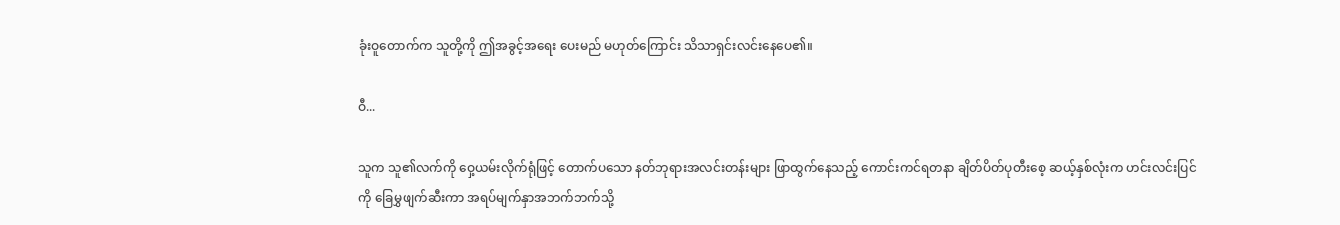ခုံးဝူတောက်က သူတို့ကို ဤအခွင့်အရေး ပေးမည် မဟုတ်ကြောင်း သိသာရှင်းလင်းနေပေ၏။

ဝီ...

သူက သူ၏လက်ကို ဝှေ့ယမ်းလိုက်ရုံဖြင့် တောက်ပသော နတ်ဘုရားအလင်းတန်းများ ဖြာထွက်နေသည့် ကောင်းကင်ရတနာ ချိတ်ပိတ်ပုတီးစေ့ ဆယ့်နှစ်လုံးက ဟင်းလင်းပြင်ကို ခြေမွှဖျက်ဆီးကာ အရပ်မျက်နှာအဘက်ဘက်သို့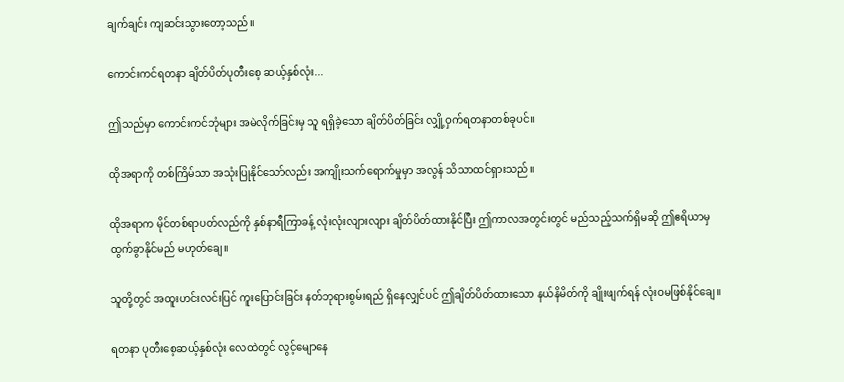ချက်ချင်း ကျဆင်းသွားတော့သည်။

ကောင်းကင်ရတနာ ချိတ်ပိတ်ပုတီးစေ့ ဆယ့်နှစ်လုံး...

ဤသည်မှာ ကောင်းကင်ဘုံများ အမဲလိုက်ခြင်းမှ သူ ရရှိခဲ့သော ချိတ်ပိတ်ခြင်း လျှို့ဝှက်ရတနာတစ်ခုပင်။

ထိုအရာကို တစ်ကြိမ်သာ အသုံးပြုနိုင်သော်လည်း အကျိုးသက်ရောက်မှုမှာ အလွန် သိသာထင်ရှားသည်။

ထိုအရာက မိုင်တစ်ရာပတ်လည်ကို နှစ်နာရီကြာခန့် လုံးလုံးလျားလျား ချိတ်ပိတ်ထားနိုင်ပြီး ဤကာလအတွင်းတွင် မည်သည့်သက်ရှိမဆို ဤဧရိယာမှ ထွက်ခွာနိုင်မည် မဟုတ်ချေ။

သူတို့တွင် အထူးဟင်းလင်းပြင် ကူးပြောင်းခြင်း နတ်ဘုရားစွမ်းရည် ရှိနေလျှင်ပင် ဤချိတ်ပိတ်ထားသော နယ်နိမိတ်ကို ချိုးဖျက်ရန် လုံးဝမဖြစ်နိုင်ချေ။

ရတနာ ပုတီးစေ့ဆယ့်နှစ်လုံး လေထဲတွင် လွင့်မျောနေ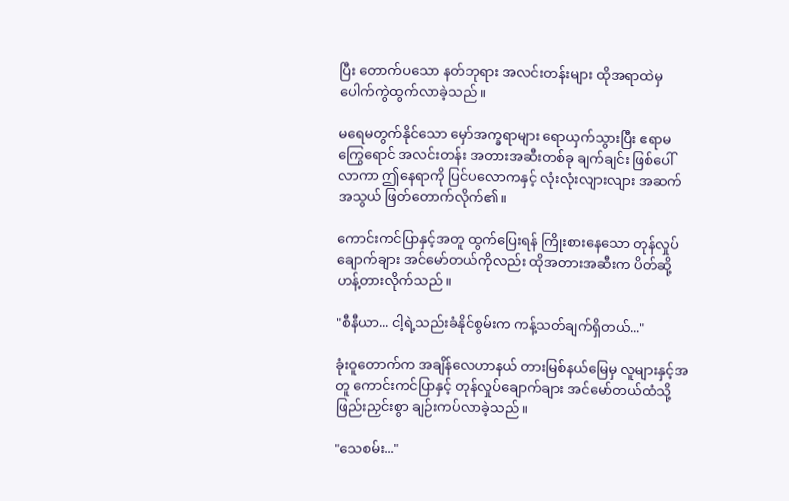ပြီး တောက်ပသော နတ်ဘုရား အလင်းတန်းများ ထိုအရာထဲမှ ပေါက်ကွဲထွက်လာခဲ့သည်။

မရေမတွက်နိုင်သော မှော်အက္ခရာများ ရောယှက်သွားပြီး ဧရာမကြွေရောင် အလင်းတန်း အတားအဆီးတစ်ခု ချက်ချင်း ဖြစ်ပေါ်လာကာ ဤနေရာကို ပြင်ပလောကနှင့် လုံးလုံးလျားလျား အဆက်အသွယ် ဖြတ်တောက်လိုက်၏။

ကောင်းကင်ပြာနှင့်အတူ ထွက်ပြေးရန် ကြိုးစားနေသော တုန်လှုပ်ချောက်ချား အင်မော်တယ်ကိုလည်း ထိုအတားအဆီးက ပိတ်ဆို့ဟန့်တားလိုက်သည်။

"စီနီယာ... ငါ့ရဲ့သည်းခံနိုင်စွမ်းက ကန့်သတ်ချက်ရှိတယ်..."

ခုံးဝူတောက်က အချိန်လေဟာနယ် တားမြစ်နယ်မြေမှ လူများနှင့်အတူ ကောင်းကင်ပြာနှင့် တုန်လှုပ်ချောက်ချား အင်မော်တယ်ထံသို့ ဖြည်းညှင်းစွာ ချဉ်းကပ်လာခဲ့သည်။

"သေစမ်း..."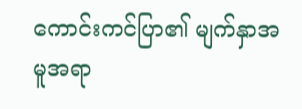ကောင်းကင်ပြာ၏ မျက်နှာအမူအရာ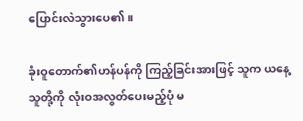ပြောင်းလဲသွားပေ၏။

ခုံးဝူတောက်၏ဟန်ပန်ကို ကြည့်ခြင်းအားဖြင့် သူက ယနေ့ သူတို့ကို လုံးဝအလွတ်ပေးမည့်ပုံ မ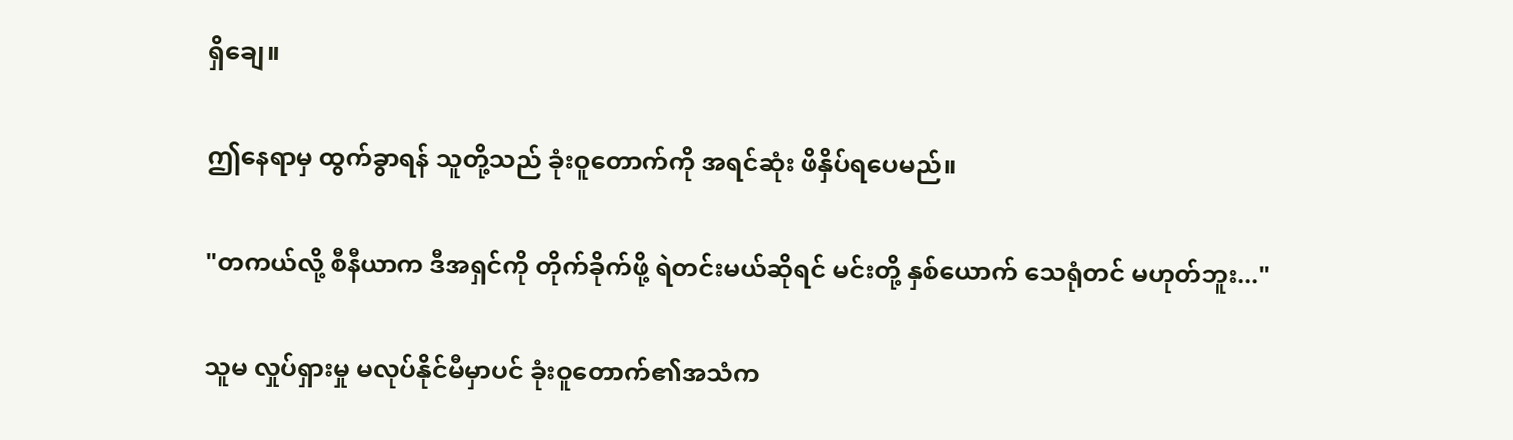ရှိချေ။

ဤနေရာမှ ထွက်ခွာရန် သူတို့သည် ခုံးဝူတောက်ကို အရင်ဆုံး ဖိနှိပ်ရပေမည်။

"တကယ်လို့ စီနီယာက ဒီအရှင်ကို တိုက်ခိုက်ဖို့ ရဲတင်းမယ်ဆိုရင် မင်းတို့ နှစ်ယောက် သေရုံတင် မဟုတ်ဘူး..."

သူမ လှုပ်ရှားမှု မလုပ်နိုင်မီမှာပင် ခုံးဝူတောက်၏အသံက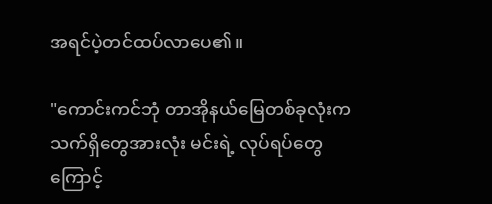အရင်ပဲ့တင်ထပ်လာပေ၏။

"ကောင်းကင်ဘုံ တာအိုနယ်မြေတစ်ခုလုံးက သက်ရှိတွေအားလုံး မင်းရဲ့ လုပ်ရပ်တွေကြောင့်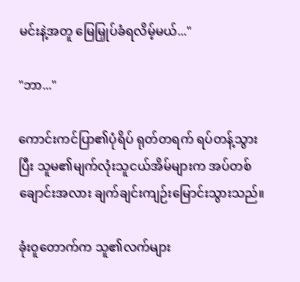မင်းနဲ့အတူ မြေမြှုပ်ခံရလိမ့်မယ်..."

"ဘာ..."

ကောင်းကင်ပြာ၏ပုံရိပ် ရုတ်တရက် ရပ်တန့်သွားပြီး သူမ၏မျက်လုံးသူငယ်အိမ်များက အပ်တစ်ချောင်းအလား ချက်ချင်းကျဉ်းမြောင်းသွားသည်။

ခုံးဝူတောက်က သူ၏လက်များ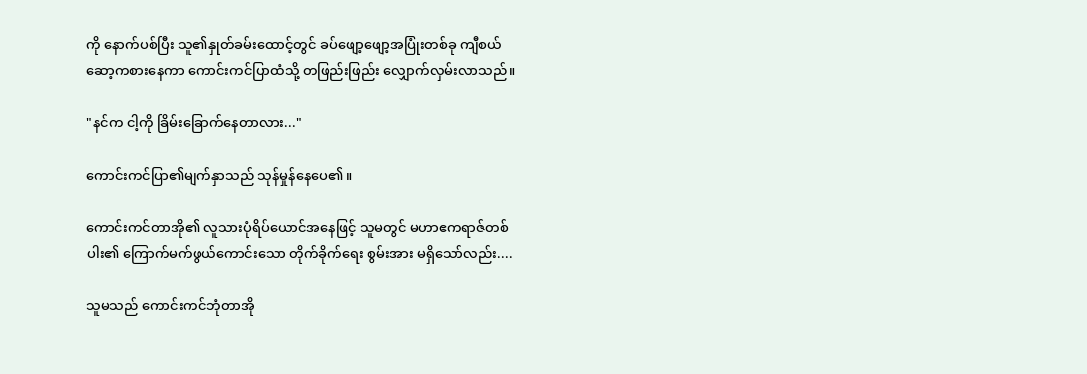ကို နောက်ပစ်ပြီး သူ၏နှုတ်ခမ်းထောင့်တွင် ခပ်ဖျော့ဖျော့အပြုံးတစ်ခု ကျီစယ်ဆော့ကစားနေကာ ကောင်းကင်ပြာထံသို့ တဖြည်းဖြည်း လျှောက်လှမ်းလာသည်။

"နင်က ငါ့ကို ခြိမ်းခြောက်နေတာလား..."

ကောင်းကင်ပြာ၏မျက်နှာသည် သုန်မှုန်နေပေ၏။

ကောင်းကင်တာအို၏ လူသားပုံရိပ်ယောင်အနေဖြင့် သူမတွင် မဟာဧကရာဇ်တစ်ပါး၏ ကြောက်မက်ဖွယ်ကောင်းသော တိုက်ခိုက်ရေး စွမ်းအား မရှိသော်လည်း....

သူမသည် ကောင်းကင်ဘုံတာအို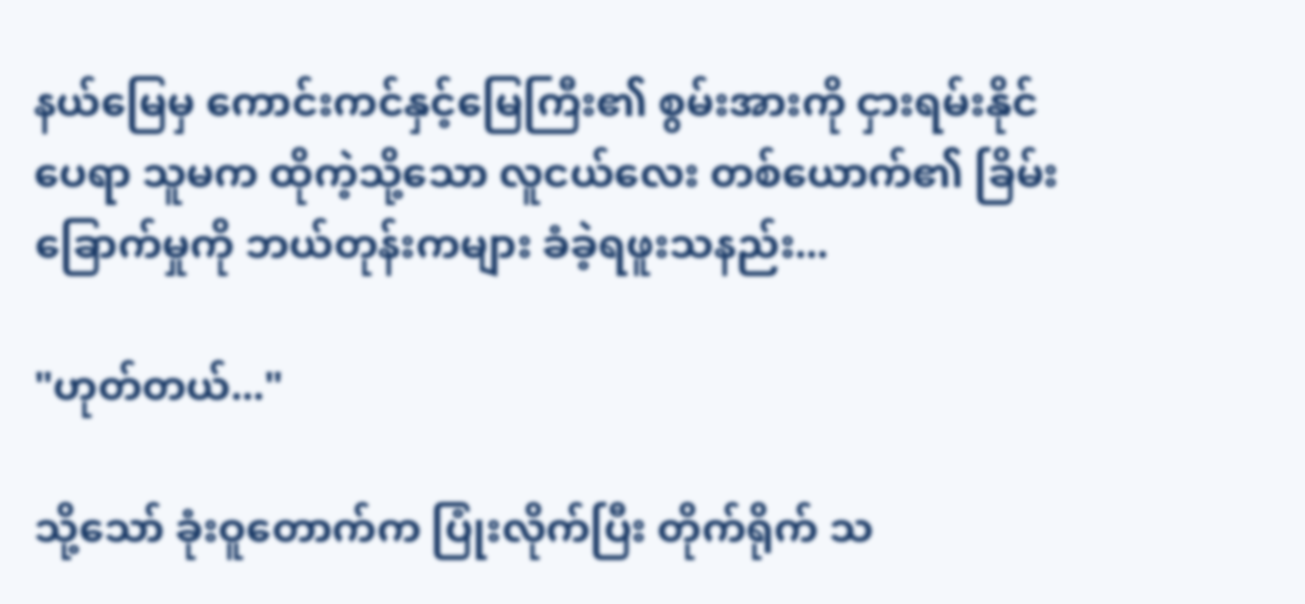နယ်မြေမှ ကောင်းကင်နှင့်မြေကြီး၏ စွမ်းအားကို ငှားရမ်းနိုင်ပေရာ သူမက ထိုကဲ့သို့သော လူငယ်လေး တစ်ယောက်၏ ခြိမ်းခြောက်မှုကို ဘယ်တုန်းကများ ခံခဲ့ရဖူးသနည်း...

"ဟုတ်တယ်..."

သို့သော် ခုံးဝူတောက်က ပြုံးလိုက်ပြီး တိုက်ရိုက် သ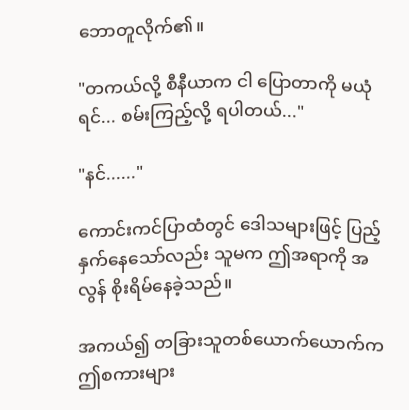ဘောတူလိုက်၏။

"တကယ်လို့ စီနီယာက ငါ ပြောတာကို မယုံရင်... စမ်းကြည့်လို့ ရပါတယ်..."

"နင်......"

ကောင်းကင်ပြာထံတွင် ဒေါသများဖြင့် ပြည့်နှက်နေသော်လည်း သူမက ဤအရာကို အလွန် စိုးရိမ်နေခဲ့သည်။

အကယ်၍ တခြားသူတစ်ယောက်ယောက်က ဤစကားများ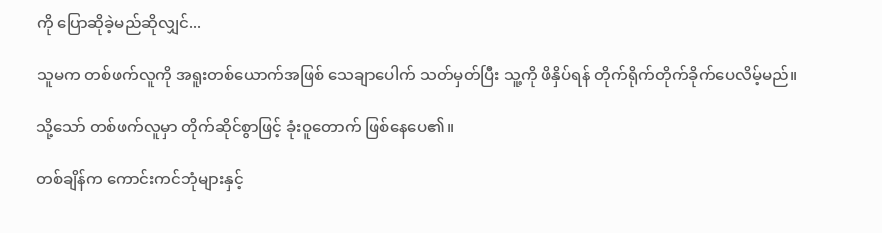ကို ပြောဆိုခဲ့မည်ဆိုလျှင်...

သူမက တစ်ဖက်လူကို အရူးတစ်ယောက်အဖြစ် သေချာပေါက် သတ်မှတ်ပြီး သူ့ကို ဖိနှိပ်ရန် တိုက်ရိုက်တိုက်ခိုက်ပေလိမ့်မည်။

သို့သော် တစ်ဖက်လူမှာ တိုက်ဆိုင်စွာဖြင့် ခုံးဝူတောက် ဖြစ်နေပေ၏။

တစ်ချိန်က ကောင်းကင်ဘုံများနှင့်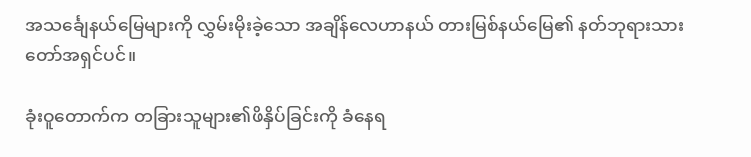အသင်္ချေနယ်မြေများကို လွှမ်းမိုးခဲ့သော အချိန်လေဟာနယ် တားမြစ်နယ်မြေ၏ နတ်ဘုရားသားတော်အရှင်ပင်။

ခုံးဝူတောက်က တခြားသူများ၏ဖိနှိပ်ခြင်းကို ခံနေရ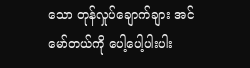သော တုန်လှုပ်ချောက်ချား အင်မော်တယ်ကို ပေါ့ပေါ့ပါးပါး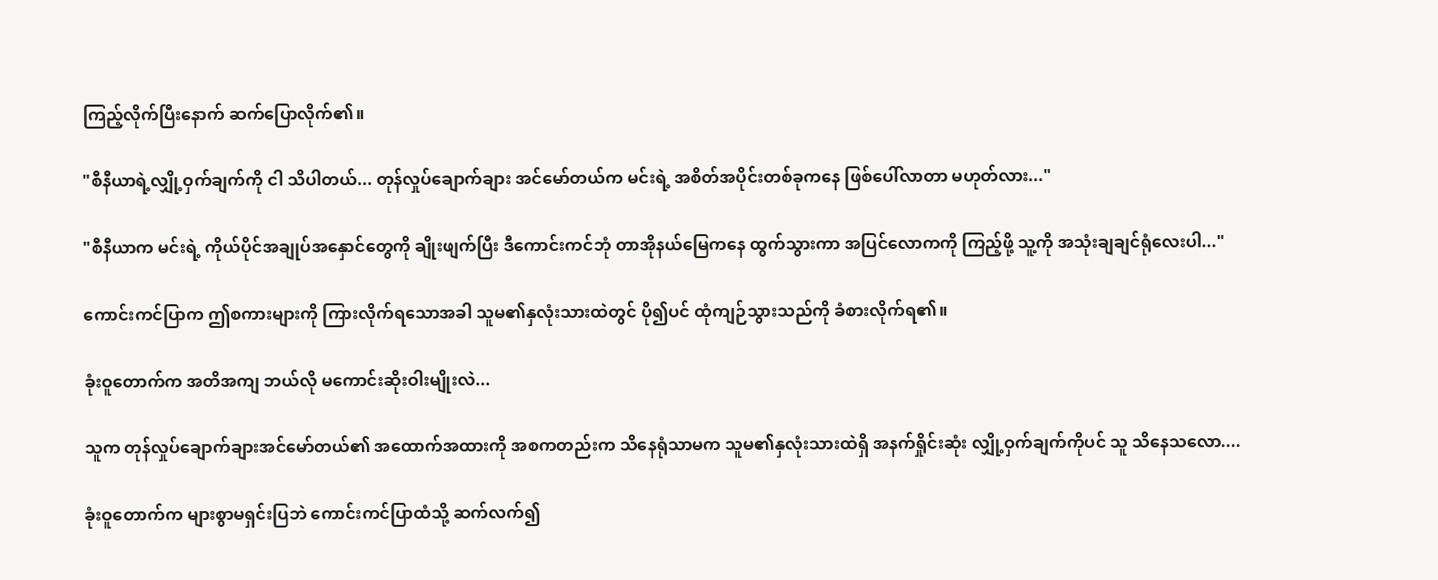ကြည့်လိုက်ပြီးနောက် ဆက်ပြောလိုက်၏။

"စီနီယာရဲ့လျှို့ဝှက်ချက်ကို ငါ သိပါတယ်... တုန်လှုပ်ချောက်ချား အင်မော်တယ်က မင်းရဲ့ အစိတ်အပိုင်းတစ်ခုကနေ ဖြစ်ပေါ်လာတာ မဟုတ်လား..."

"စီနီယာက မင်းရဲ့ ကိုယ်ပိုင်အချုပ်အနှောင်တွေကို ချိုးဖျက်ပြီး ဒီကောင်းကင်ဘုံ တာအိုနယ်မြေကနေ ထွက်သွားကာ အပြင်လောကကို ကြည့်ဖို့ သူ့ကို အသုံးချချင်ရုံလေးပါ..."

ကောင်းကင်ပြာက ဤစကားများကို ကြားလိုက်ရသောအခါ သူမ၏နှလုံးသားထဲတွင် ပို၍ပင် ထုံကျဉ်သွားသည်ကို ခံစားလိုက်ရ၏။

ခုံးဝူတောက်က အတိအကျ ဘယ်လို မကောင်းဆိုးဝါးမျိုးလဲ...

သူက တုန်လှုပ်ချောက်ချားအင်မော်တယ်၏ အထောက်အထားကို အစကတည်းက သိနေရုံသာမက သူမ၏နှလုံးသားထဲရှိ အနက်ရှိုင်းဆုံး လျှို့ဝှက်ချက်ကိုပင် သူ သိနေသလော....

ခုံးဝူတောက်က များစွာမရှင်းပြဘဲ ကောင်းကင်ပြာထံသို့ ဆက်လက်၍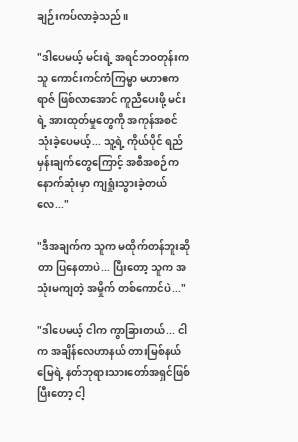ချဉ်းကပ်လာခဲ့သည်။

"ဒါပေမယ့် မင်းရဲ့ အရင်ဘဝတုန်းက သူ ကောင်းကင်ကံကြမ္မာ မဟာဧကရာဇ် ဖြစ်လာအောင် ကူညီပေးဖို့ မင်းရဲ့ အားထုတ်မှုတွေကို အကုန်အစင် သုံးခဲ့ပေမယ့်... သူ့ရဲ့ ကိုယ်ပိုင် ရည်မှန်းချက်တွေကြောင့် အစီအစဉ်က နောက်ဆုံးမှာ ကျရှုံးသွားခဲ့တယ်လေ..."

"ဒီအချက်က သူက မထိုက်တန်ဘူးဆိုတာ ပြနေတာပဲ... ပြီးတော့ သူက အသုံးမကျတဲ့ အမှိုက် တစ်ကောင်ပဲ..."

"ဒါပေမယ့် ငါက ကွာခြားတယ်... ငါက အချိန်လေဟာနယ် တားမြစ်နယ်မြေရဲ့ နတ်ဘုရားသားတော်အရှင်ဖြစ်ပြီးတော့ ငါ့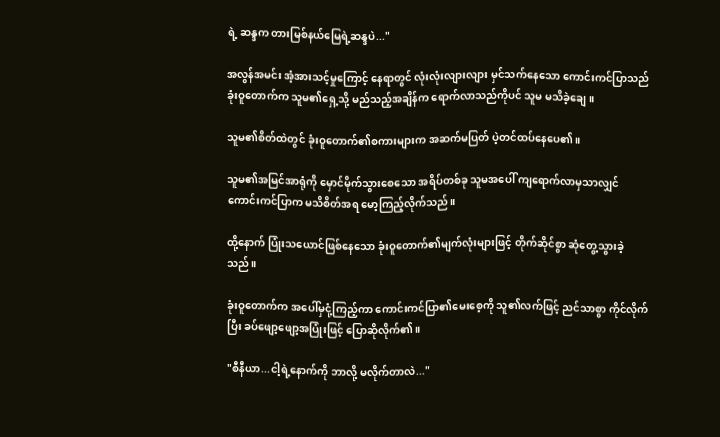ရဲ့ ဆန္ဒက တားမြစ်နယ်မြေရဲ့ဆန္ဒပဲ..."

အလွန်အမင်း အံ့အားသင့်မှုကြောင့် နေရာတွင် လုံးလုံးလျားလျား မှင်သက်နေသော ကောင်းကင်ပြာသည် ခုံးဝူတောက်က သူမ၏ရှေ့သို့ မည်သည့်အချိန်က ရောက်လာသည်ကိုပင် သူမ မသိခဲ့ချေ။

သူမ၏စိတ်ထဲတွင် ခုံးဝူတောက်၏စကားများက အဆက်မပြတ် ပဲ့တင်ထပ်နေပေ၏။

သူမ၏အမြင်အာရုံကို မှောင်မိုက်သွားစေသော အရိပ်တစ်ခု သူမအပေါ် ကျရောက်လာမှသာလျှင် ကောင်းကင်ပြာက မသိစိတ်အရ မော့ကြည့်လိုက်သည်။

ထို့နောက် ပြုံးသယောင်ဖြစ်နေသော ခုံးဝူတောက်၏မျက်လုံးများဖြင့် တိုက်ဆိုင်စွာ ဆုံတွေ့သွားခဲ့သည်။

ခုံးဝူတောက်က အပေါ်မှငုံ့ကြည့်ကာ ကောင်းကင်ပြာ၏မေးစေ့ကို သူ၏လက်ဖြင့် ညင်သာစွာ ကိုင်လိုက်ပြီး ခပ်ဖျော့ဖျော့အပြုံးဖြင့် ပြောဆိုလိုက်၏။

"စီနီယာ...ငါ့ရဲ့နောက်ကို ဘာလို့ မလိုက်တာလဲ..."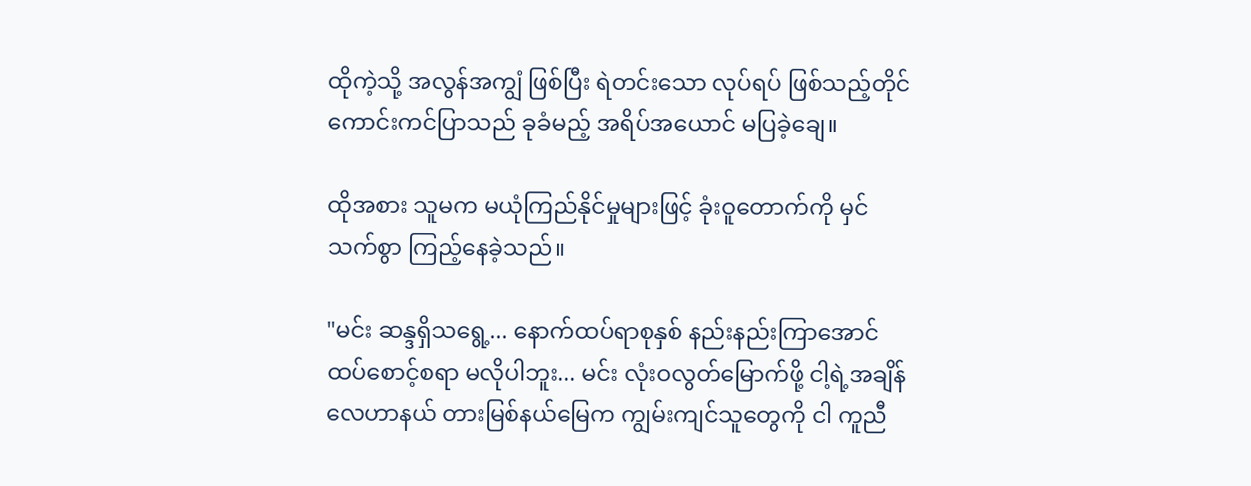ထိုကဲ့သို့ အလွန်အကျွံ ဖြစ်ပြီး ရဲတင်းသော လုပ်ရပ် ဖြစ်သည့်တိုင် ကောင်းကင်ပြာသည် ခုခံမည့် အရိပ်အယောင် မပြခဲ့ချေ။

ထိုအစား သူမက မယုံကြည်နိုင်မှုများဖြင့် ခုံးဝူတောက်ကို မှင်သက်စွာ ကြည့်နေခဲ့သည်။

"မင်း ဆန္ဒရှိသရွေ့... နောက်ထပ်ရာစုနှစ် နည်းနည်းကြာအောင် ထပ်စောင့်စရာ မလိုပါဘူး... မင်း လုံးဝလွတ်မြောက်ဖို့ ငါ့ရဲ့အချိန်လေဟာနယ် တားမြစ်နယ်မြေက ကျွမ်းကျင်သူတွေကို ငါ ကူညီ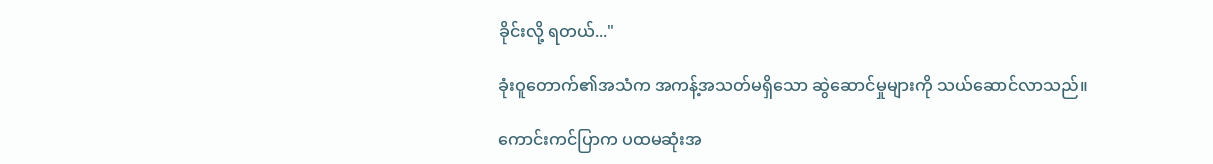ခိုင်းလို့ ရတယ်..."

ခုံးဝူတောက်၏အသံက အကန့်အသတ်မရှိသော ဆွဲဆောင်မှုများကို သယ်ဆောင်လာသည်။

ကောင်းကင်ပြာက ပထမဆုံးအ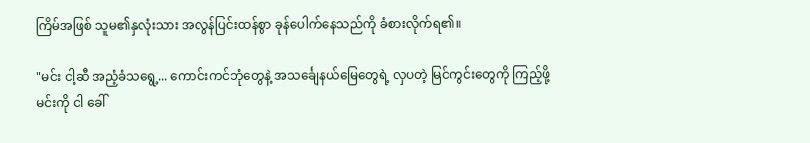ကြိမ်အဖြစ် သူမ၏နှလုံးသား အလွန်ပြင်းထန်စွာ ခုန်ပေါက်နေသည်ကို ခံစားလိုက်ရ၏။

"မင်း ငါ့ဆီ အညံ့ခံသရွေ့... ကောင်းကင်ဘုံတွေနဲ့ အသင်္ချေနယ်မြေတွေရဲ့ လှပတဲ့ မြင်ကွင်းတွေကို ကြည့်ဖို့ မင်းကို ငါ ခေါ်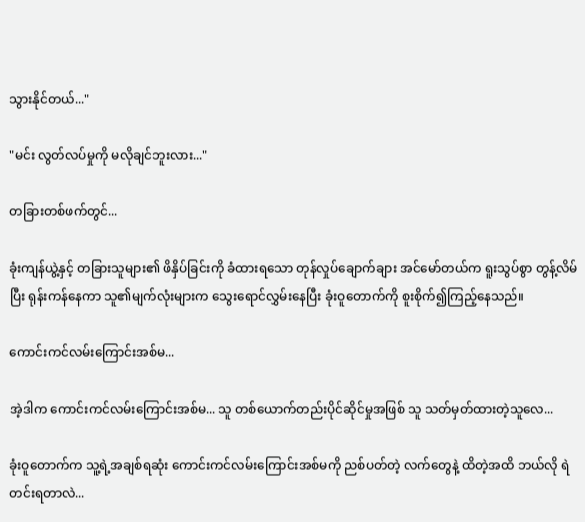သွားနိုင်တယ်..."

"မင်း လွတ်လပ်မှုကို မလိုချင်ဘူးလား..."

တခြားတစ်ဖက်တွင်...

ခုံးကျန်ယွဲ့နှင့် တခြားသူများ၏ ဖိနှိပ်ခြင်းကို ခံထားရသော တုန်လှုပ်ချောက်ချား အင်မော်တယ်က ရူးသွပ်စွာ တွန့်လိမ်ပြီး ရုန်းကန်နေကာ သူ၏မျက်လုံးများက သွေးရောင်လွှမ်းနေပြီး ခုံးဝူတောက်ကို စူးစိုက်၍ကြည့်နေသည်။

ကောင်းကင်လမ်းကြောင်းအစ်မ...

အဲ့ဒါက ကောင်းကင်လမ်းကြောင်းအစ်မ... သူ တစ်ယောက်တည်းပိုင်ဆိုင်မှုအဖြစ် သူ သတ်မှတ်ထားတဲ့သူလေ...

ခုံးဝူတောက်က သူ့ရဲ့အချစ်ရဆုံး ကောင်းကင်လမ်းကြောင်းအစ်မကို ညစ်ပတ်တဲ့ လက်တွေနဲ့ ထိတဲ့အထိ ဘယ်လို ရဲတင်းရတာလဲ...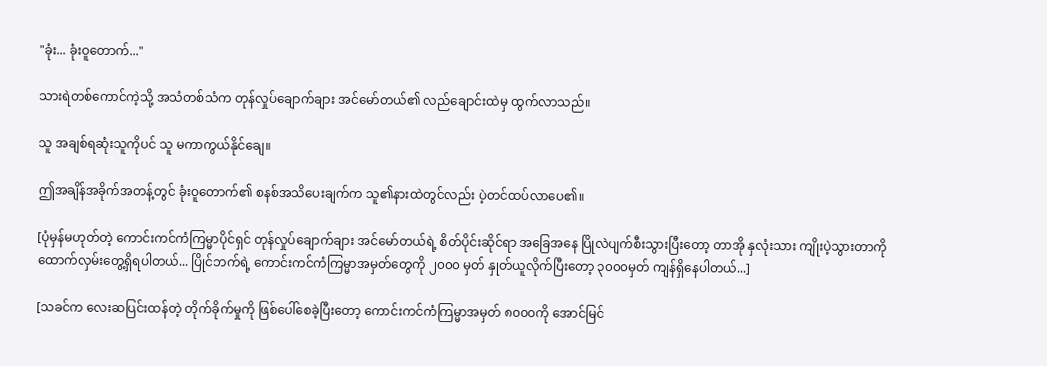"ခုံး... ခုံးဝူတောက်..."

သားရဲတစ်ကောင်ကဲ့သို့ အသံတစ်သံက တုန်လှုပ်ချောက်ချား အင်မော်တယ်၏ လည်ချောင်းထဲမှ ထွက်လာသည်။

သူ အချစ်ရဆုံးသူကိုပင် သူ မကာကွယ်နိုင်ချေ။

ဤအချိန်အခိုက်အတန့်တွင် ခုံးဝူတောက်၏ စနစ်အသိပေးချက်က သူ၏နားထဲတွင်လည်း ပဲ့တင်ထပ်လာပေ၏။

[ပုံမှန်မဟုတ်တဲ့ ကောင်းကင်ကံကြမ္မာပိုင်ရှင် တုန်လှုပ်ချောက်ချား အင်မော်တယ်ရဲ့ စိတ်ပိုင်းဆိုင်ရာ အခြေအနေ ပြိုလဲပျက်စီးသွားပြီးတော့ တာအို နှလုံးသား ကျိုးပဲ့သွားတာကို ထောက်လှမ်းတွေ့ရှိရပါတယ်... ပြိုင်ဘက်ရဲ့ ကောင်းကင်ကံကြမ္မာအမှတ်တွေကို ၂၀၀၀ မှတ် နှုတ်ယူလိုက်ပြီးတော့ ၃၀၀၀မှတ် ကျန်ရှိနေပါတယ်...]

[သခင်က လေးဆပြင်းထန်တဲ့ တိုက်ခိုက်မှုကို ဖြစ်ပေါ်စေခဲ့ပြီးတော့ ကောင်းကင်ကံကြမ္မာအမှတ် ၈၀၀၀ကို အောင်မြင်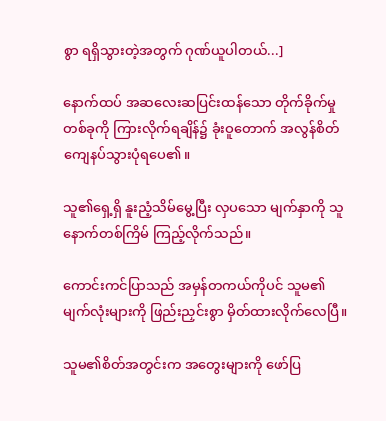စွာ ရရှိသွားတဲ့အတွက် ဂုဏ်ယူပါတယ်...]

နောက်ထပ် အဆလေးဆပြင်းထန်သော တိုက်ခိုက်မှုတစ်ခုကို ကြားလိုက်ရချိန်၌ ခုံးဝူတောက် အလွန်စိတ်ကျေနပ်သွားပုံရပေ၏။

သူ၏ရှေ့ရှိ နူးညံ့သိမ်မွေ့ပြီး လှပသော မျက်နှာကို သူ နောက်တစ်ကြိမ် ကြည့်လိုက်သည်။

ကောင်းကင်ပြာသည် အမှန်တကယ်ကိုပင် သူမ၏ မျက်လုံးများကို ဖြည်းညှင်းစွာ မှိတ်ထားလိုက်လေပြီ။

သူမ၏စိတ်အတွင်းက အတွေးများကို ဖော်ပြ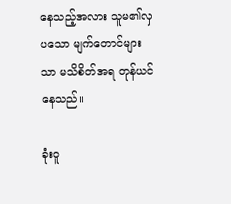နေသည့်အလား သူမ၏လှပသော မျက်တောင်များသာ မသိစိတ်အရ တုန်ယင်နေသည်။

ခုံးဝူ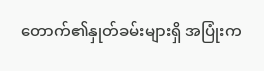တောက်၏နှုတ်ခမ်းများရှိ အပြုံးက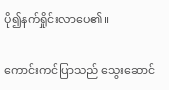ပို၍နက်ရှိုင်းလာပေ၏။

ကောင်းကင်ပြာသည် သွေးဆောင်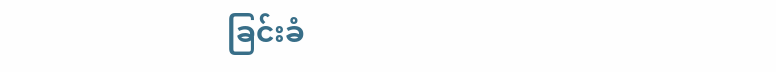ခြင်းခံ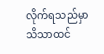လိုက်ရသည်မှာ သိသာထင်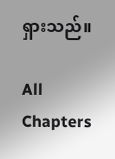ရှားသည်။

All Chapters